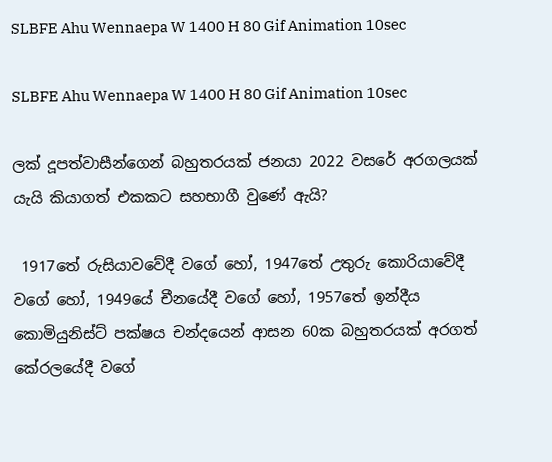SLBFE Ahu Wennaepa W 1400 H 80 Gif Animation 10sec

SLBFE Ahu Wennaepa W 1400 H 80 Gif Animation 10sec

ලක් දූපත්වාසීන්ගෙන් බහුතරයක් ජනයා 2022 වසරේ අරගලයක් යැයි කියාගත් එකකට සහභාගී වුණේ ඇයි?

 1917තේ රුසියාවවේදී වගේ හෝ, 1947තේ උතුරු කොරියාවේදී වගේ හෝ, 1949යේ චීනයේදී වගේ හෝ, 1957තේ ඉන්දීය කොමියුනිස්ට් පක්ෂය චන්දයෙන් ආසන 60ක බහුතරයක් අරගත් කේරලයේදී වගේ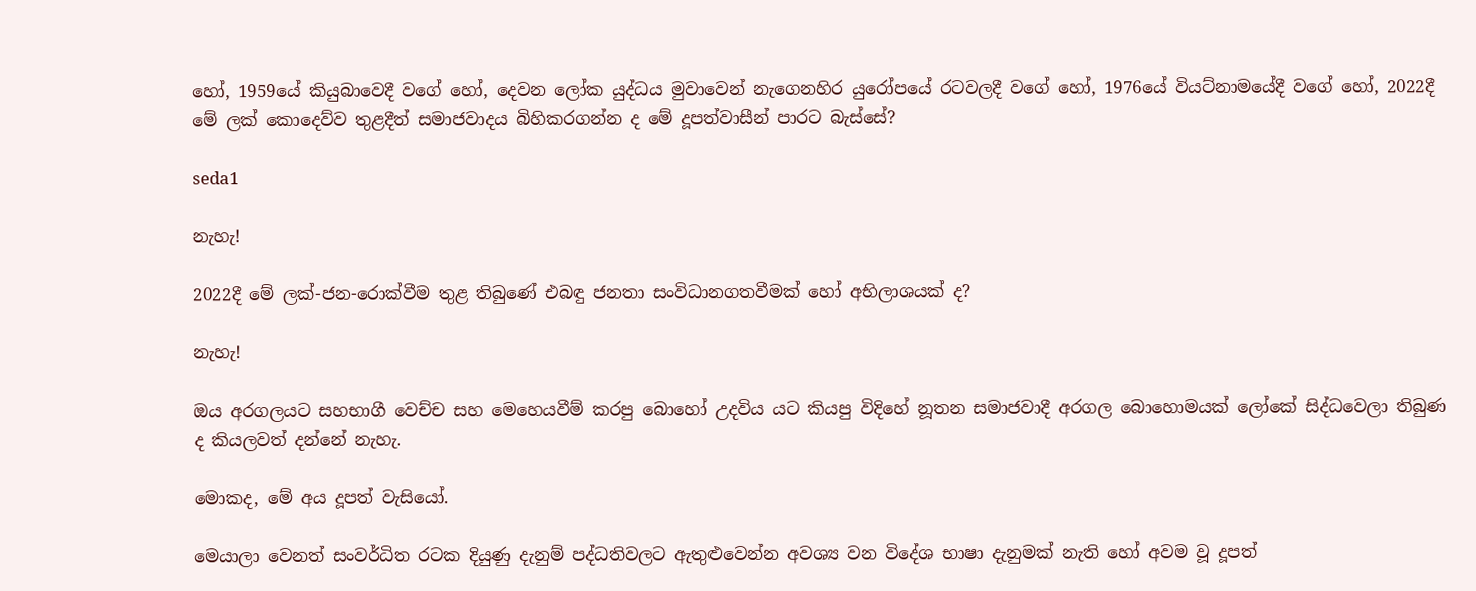හෝ, 1959යේ කියුබාවෙදී වගේ හෝ, දෙවන ලෝක යුද්ධය මුවාවෙන් නැගෙනහිර යුරෝපයේ රටවලදී වගේ හෝ, 1976යේ වියට්නාමයේදී වගේ හෝ, 2022දී මේ ලක් කොදෙව්ව තුළදීත් සමාජවාදය බිහිකරගන්න ද මේ දූපත්වාසීන් පාරට බැස්සේ?

seda1

නැහැ!

2022දී මේ ලක්-ජන-රොක්වීම තුළ තිබුණේ එබඳු ජනතා සංවිධානගතවීමක් හෝ අභිලාශයක් ද?

නැහැ!

ඔය අරගලයට සහභාගී වෙච්ච සහ මෙහෙයවීම් කරපු බොහෝ උදවිය යට කියපු විදිහේ නූතන සමාජවාදී අරගල බොහොමයක් ලෝකේ සිද්ධවෙලා තිබුණ ද කියලවත් දන්නේ නැහැ.

මොකද, මේ අය දූපත් වැසියෝ.

මෙයාලා වෙනත් සංවර්ධිත රටක දියුණු දැනුම් පද්ධතිවලට ඇතුළුවෙන්න අවශ්‍ය වන විදේශ භාෂා දැනුමක් නැති හෝ අවම වූ දූපත්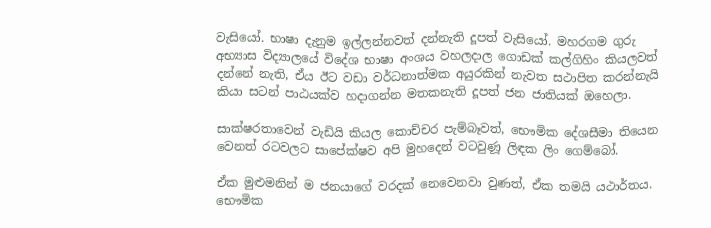වැසියෝ. භාෂා දැනුම ඉල්ලන්නවත් දන්නැති දූපත් වැසියෝ. මහරගම ගුරු අභ්‍යාස විද්‍යාලයේ විදේශ භාෂා අංශය වහලදාල ගොඩක් කල්ගිහිං කියලවත් දන්නේ නැති, ඒය ඊට වඩා වර්ධනාත්මක අයුරකින් නැවත සථාපිත කරන්නැයි කියා සටන් පාඨයක්ව හදාගන්න මතකනැති දූපත් ජන ජාතියක් ඔහෙලා.

සාක්ෂරතාවෙන් වැඩියි කියල කොච්චර පැම්බෑවත්, භෞමික දේශසීමා තියෙන වෙනත් රටවලට සාපේක්ෂව අපි මුහදෙන් වටවුණූ ලිඳක ලිං ගෙම්බෝ.

ඒක මුළුමනින් ම ජනයාගේ වරදක් නෙවෙනවා වුණත්, ඒක තමයි යථාර්තය. භෞමික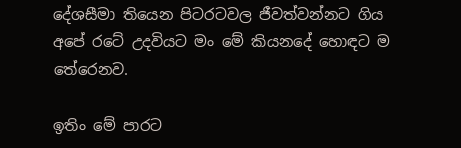දේශසීමා තියෙන පිටරටවල ජීවත්වන්නට ගිය අපේ රටේ උදවියට මං මේ කියනදේ හොඳට ම තේරෙනව.

ඉතිං මේ පාරට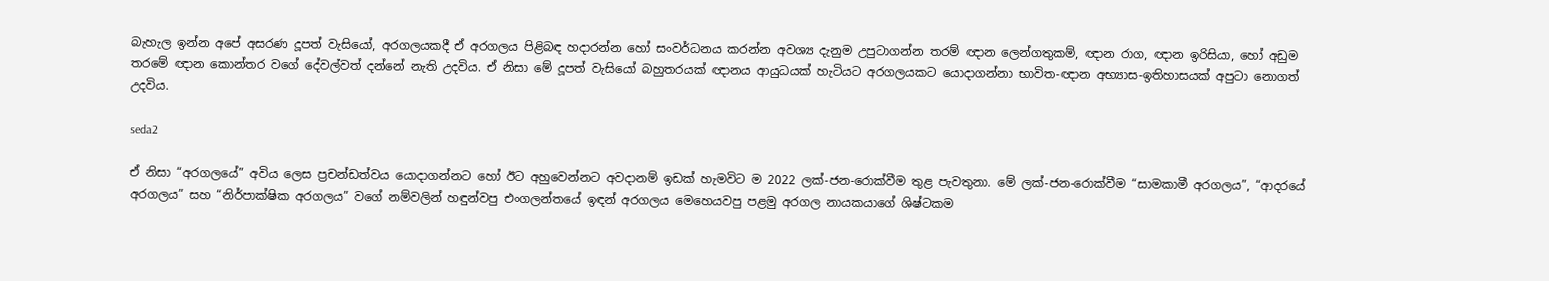බැහැල ඉන්න අපේ අසරණ දූපත් වැසියෝ, අරගලයකදී ඒ අරගලය පිළිබඳ හදාරන්න හෝ සංවර්ධනය කරන්න අවශ්‍ය දැනුම උපුටාගන්න තරම් ඥාන ලෙන්ගතුකම්, ඥාන රාග, ඥාන ඉරිසියා, හෝ අඩුම තරමේ ඥාන කොන්තර වගේ දේවල්වත් දන්නේ නැති උදවිය. ඒ නිසා මේ දූපත් වැසියෝ බහුතරයක් ඥානය ආයුධයක් හැටියට අරගලයකට යොදාගන්නා භාවිත-ඥාන අභ්‍යාස-ඉතිහාසයක් අපුටා නොගත් උදවිය.

seda2

ඒ නිසා “අරගලයේ” අවිය ලෙස ප්‍රචන්ඩත්වය යොදාගන්නට හෝ ඊට අහුවෙන්නට අවදානම් ඉඩක් හැමවිට ම 2022 ලක්-ජන-රොක්වීම තුළ පැවතුනා. මේ ලක්-ජන-රොක්වීම “සාමකාමී අරගලය”, “ආදරයේ අරගලය” සහ “නිර්පාක්ෂික අරගලය” වගේ නම්වලින් හඳුන්වපු එංගලන්තයේ ඉඳන් අරගලය මෙහෙයවපු පළමු අරගල නායකයාගේ ශිෂ්ටකම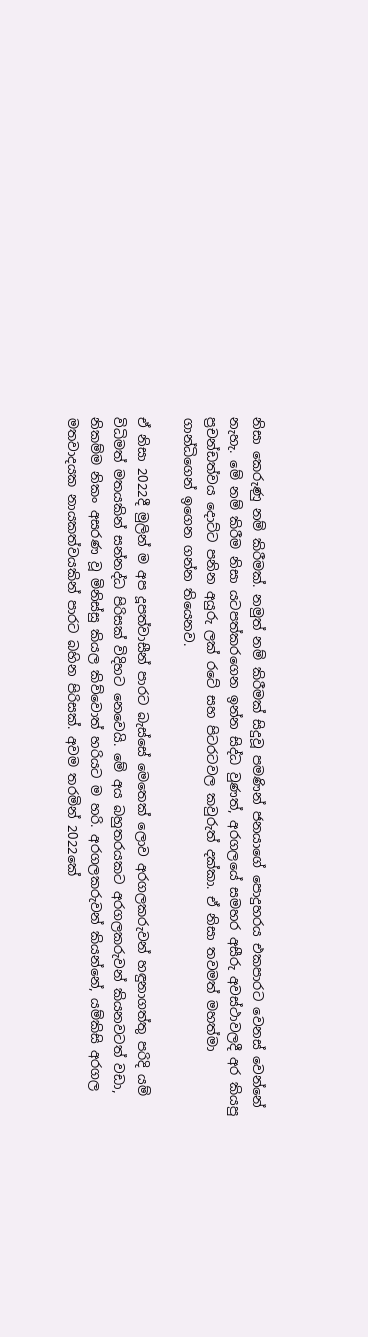නිසා කෙරුණු නම් කිරීමක්. නමුත් නම් කිරීමක් සිදුවූ පමණින් ජනයාගේ පොදුහරය එකපාරට වෙනස් වෙන්නේ නැහැ. මේ නම් කිරීම නිසා යටපත්කරගෙන ඉන්න සිද්ධ වුණත්, අරගලයේ සමහර අසීරු අවස්ථාවලදී අර කියපු ප්‍රචන්ඩත්වය දොට්ට පනින අයුරු ලක් රටේ සහ පිටරටවල කවුරුත් දක්කා. ඒ නිසා තවමත් මහත්මා ගාන්ධිගෙන් ඉගෙන ගන්න තියෙනව.

ඒ නිසා 2022දී මුලින් ම අප දූපත්වාසීන් පාරට බැස්සේ මෙතෙක් ලොව අරගලකරුවන් හඳුනාගත්තු පරිදි යම් විධිමත් මතයකින් සන්නද්ධ පිරිසක් විදිහට නෙවෙයි. මේ අය බහුතරයකට අරගලකරුවන් කියනවටත් වඩා, නිකම්ම නිකං අසරණ වූ මිනිස්සු කියල කිව්වොත් හරියට ම හරි. අරගලකරුවන් කියන්නේ, යම්කිසි අරගල මතවාදයක නායකත්වයකින් පාරට බහින පිරිසක්. අවම තරමින් 2022කේ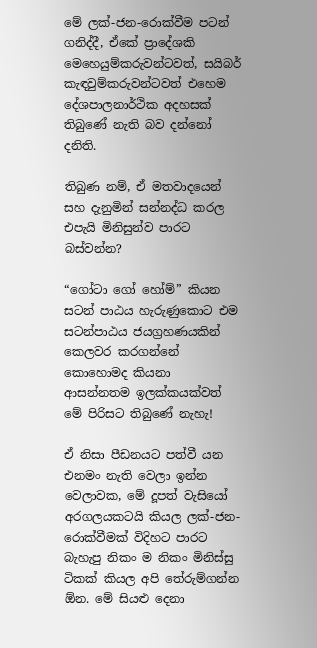මේ ලක්-ජන-රොක්වීම පටන් ගනිද්දී, ඒකේ ප්‍රාදේශකි මෙහෙයුම්කරුවන්ටවත්, සයිබර් කැඳවුම්කරුවන්ටවත් එහෙම දේශපාලනාර්ථික අදහසක් තිබුණේ නැති බව දන්නෝ දනිති.

තිබුණ නම්, ඒ මතවාදයෙන් සහ දැනුමින් සන්නද්ධ කරල එපැයි මිනිසුන්ව පාරට බස්වන්න?

“ගෝටා ගෝ හෝම්” කියන සටන් පාඨය හැරුණුකොට එම සටන්පාඨය ජයග්‍රහණයකින් කෙලවර කරගන්නේ කොහොමද කියනා ආසන්නතම ඉලක්කයක්වත් මේ පිරිසට තිබුණේ නැහැ!

ඒ නිසා පීඩනයට පත්වී යන එනමං නැති වෙලා ඉන්න වෙලාවක, මේ දූපත් වැසියෝ අරගලයකටයි කියල ලක්-ජන-රොක්වීමක් විදිහට පාරට බැහැපු නිකං ම නිකං මිනිස්සු ටිකක් කියල අපි තේරුම්ගන්න ඕන. මේ සියළු දෙනා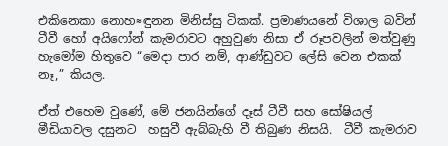එකිනෙකා නොහ≈ඳුනන මිනිස්සු ටිකක්. ප්‍රමාණයනේ විශාල බවින් ටීවී හෝ අයිෆෝන් කැමරාවට අහුවුණ නිසා ඒ රූපවලින් මත්වුණු හැමෝම හිතුවෙ “මෙදා පාර නම්, ආණ්ඩුවට ලේසි වෙන එකක් නෑ,” කියල.

ඒත් එහෙම වුණේ, මේ ජනයින්ගේ දෑස් ටීවී සහ සෝෂියල් මීඩියාවල දසුනට  හසුවී ඇබ්බැහි වී තිබුණ නිසයි.  ටීවී කැමරාව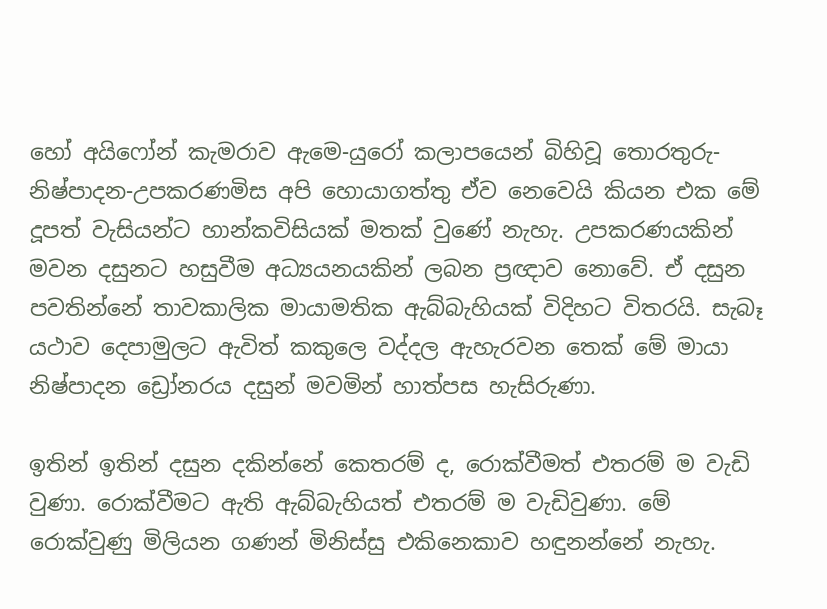හෝ අයිෆෝන් කැමරාව ඇමෙ-යුරෝ කලාපයෙන් බිහිවූ තොරතුරු-නිෂ්පාදන-උපකරණමිස අපි හොයාගත්තු ඒව නෙවෙයි කියන එක මේ දූපත් වැසියන්ට හාන්කවිසියක් මතක් වුණේ නැහැ. උපකරණයකින් මවන දසුනට හසුවීම අධ්‍යයනයකින් ලබන ප්‍රඥාව නොවේ. ඒ දසුන පවතින්නේ තාවකාලික මායාමතික ඇබ්බැහියක් විදිහට විතරයි. සැබෑ යථාව දෙපාමුලට ඇවිත් කකුලෙ වද්දල ඇහැරවන තෙක් මේ මායා නිෂ්පාදන ඩ්‍රෝනරය දසුන් මවමින් හාත්පස හැසිරුණා.

ඉතින් ඉතින් දසුන දකින්නේ කෙතරම් ද, රොක්වීමත් එතරම් ම වැඩි වුණා. රොක්වීමට ඇති ඇබ්බැහියත් එතරම් ම වැඩිවුණා. මේ රොක්වුණු මිලියන ගණන් මිනිස්සු එකිනෙකාව හඳුනන්නේ නැහැ.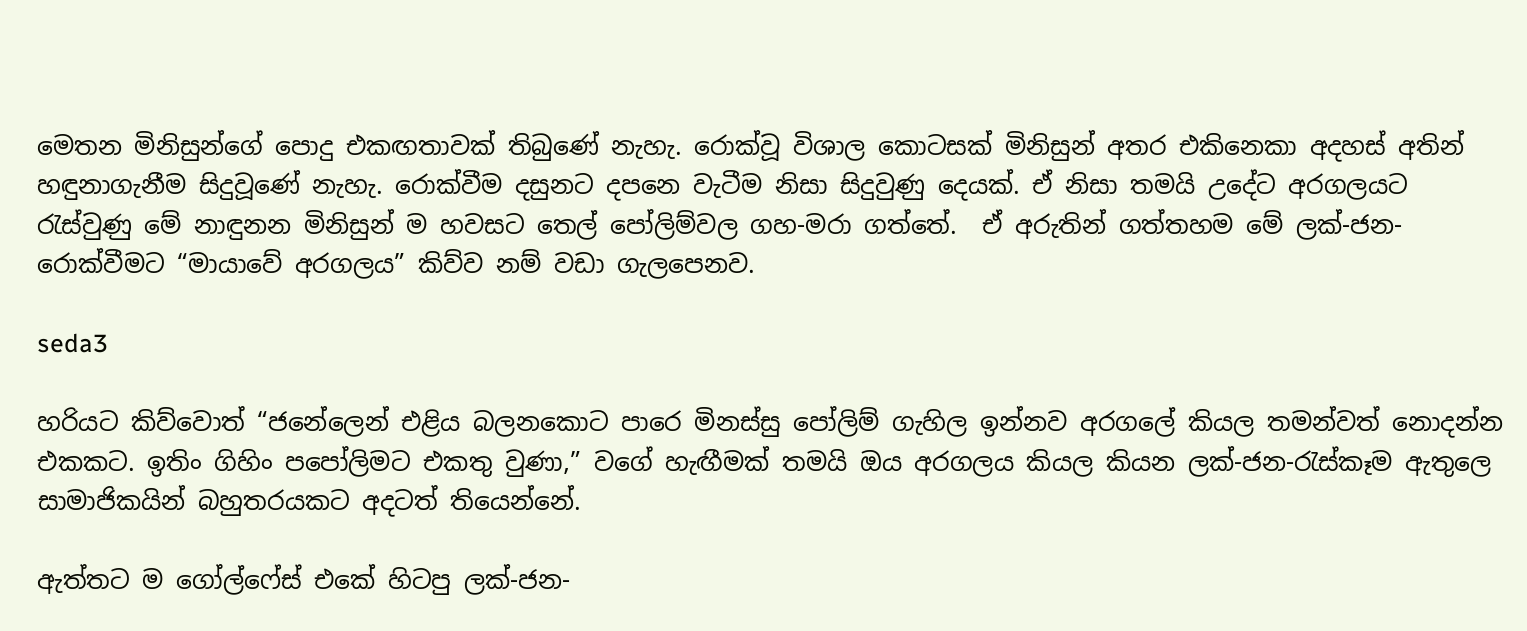මෙතන මිනිසුන්ගේ පොදු එකඟතාවක් තිබුණේ නැහැ. රොක්වූ විශාල කොටසක් මිනිසුන් අතර එකිනෙකා අදහස් අතින් හඳුනාගැනීම සිදුවූණේ නැහැ. රොක්වීම දසුනට දපනෙ වැටීම නිසා සිදුවුණු දෙයක්. ඒ නිසා තමයි උදේට අරගලයට රැස්වුණු මේ නාඳුනන මිනිසුන් ම හවසට තෙල් පෝලිම්වල ගහ-මරා ගත්තේ.  ඒ අරුතින් ගත්තහම මේ ලක්-ජන-රොක්වීමට “මායාවේ අරගලය” කිව්ව නම් වඩා ගැලපෙනව.

seda3

හරියට කිව්වොත් “ජනේලෙන් එළිය බලනකොට පාරෙ මිනස්සු පෝලිම් ගැහිල ඉන්නව අරගලේ කියල තමන්වත් නොදන්න එකකට. ඉතිං ගිහිං පපෝලිමට එකතු වුණා,” වගේ හැඟීමක් තමයි ඔය අරගලය කියල කියන ලක්-ජන-රැස්කෑම ඇතුලෙ සාමාජිකයින් බහුතරයකට අදටත් තියෙන්නේ.

ඇත්තට ම ගෝල්ෆේස් එකේ හිටපු ලක්-ජන-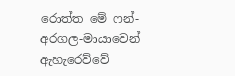රොත්ත මේ ෆන්-අරගල-මායාවෙන් ඇහැරෙව්වේ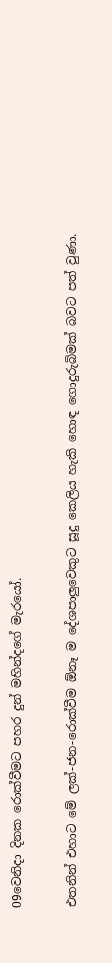09වෙනිදා දිනක රොක්වීමට පහර දුන් මහින්දගේ මැරයෝ.

එතනින් එහාට මේ ලක්-ජන-රොක්වීම ඕනෑ ම දේශපාලුවෙකුට සූදු කෙලිය හැකි හොඳ ගොදුරුබිමක් බවට පත් වුණා.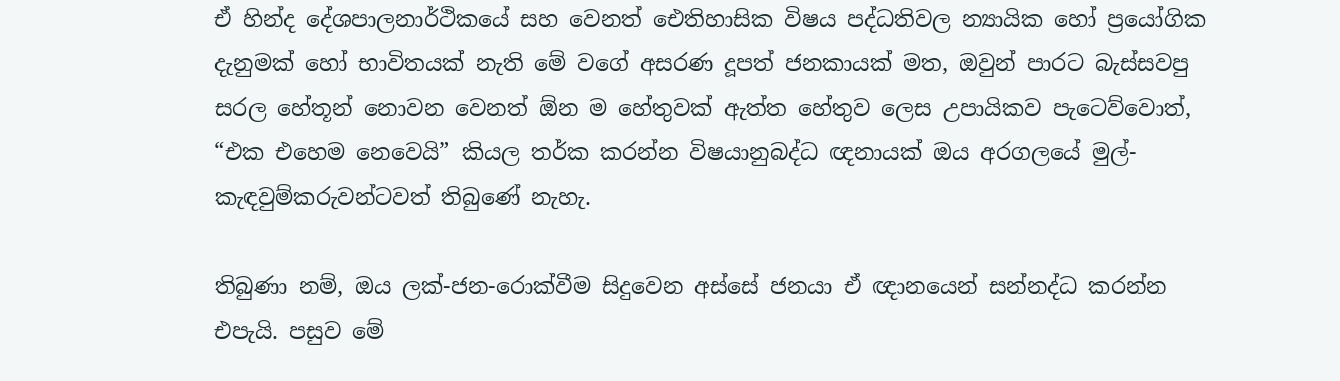ඒ හින්ද දේශපාලනාර්ථිකයේ සහ වෙනත් ඓතිහාසික විෂය පද්ධතිවල න්‍යායික හෝ ප්‍රයෝගික දැනුමක් හෝ භාවිතයක් නැති මේ වගේ අසරණ දූපත් ජනකායක් මත, ඔවුන් පාරට බැස්සවපු සරල හේතූන් නොවන වෙනත් ඕන ම හේතුවක් ඇත්ත හේතුව ලෙස උපායිකව පැටෙව්වොත්, “එක එහෙම නෙවෙයි” කියල තර්ක කරන්න විෂයානුබද්ධ ඥනායක් ඔය අරගලයේ මුල්-කැඳවුම්කරුවන්ටවත් තිබුණේ නැහැ.

තිබුණා නම්, ඔය ලක්-ජන-රොක්වීම සිදුවෙන අස්සේ ජනයා ඒ ඥානයෙන් සන්නද්ධ කරන්න එපැයි. පසුව මේ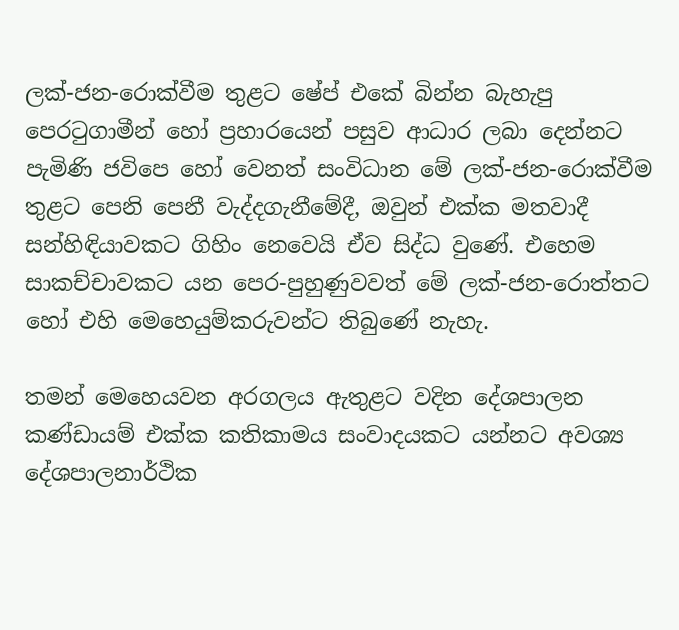ලක්-ජන-රොක්වීම තුළට ෂේප් එකේ බින්න බැහැපු පෙරටුගාමීන් හෝ ප්‍රහාරයෙන් පසුව ආධාර ලබා දෙන්නට පැමිණි ජවිපෙ හෝ වෙනත් සංවිධාන මේ ලක්-ජන-රොක්වීම තුළට පෙනි පෙනී වැද්දගැනීමේදී, ඔවුන් එක්ක මතවාදී සන්හිඳියාවකට ගිහිං නෙවෙයි ඒව සිද්ධ වුණේ. එහෙම සාකච්චාවකට යන පෙර-පුහුණුවවත් මේ ලක්-ජන-රොත්තට හෝ එහි මෙහෙයුම්කරුවන්ට තිබුණේ නැහැ.

තමන් මෙහෙයවන අරගලය ඇතුළට වදින දේශපාලන කණ්ඩායම් එක්ක කතිකාමය සංවාදයකට යන්නට අවශ්‍ය දේශපාලනාර්ථික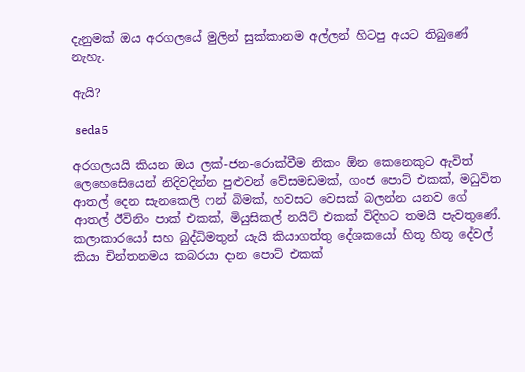දැනුමක් ඔය අරගලයේ මුලින් සුක්කානම අල්ලන් හිටපු අයට තිබුණේ නැහැ.

ඇයි?

 seda5

අරගලයයි කියන ඔය ලක්-ජන-රොක්වීම නිකං ඕන කෙනෙකුට ඇවිත් ලෙහෙසෙියෙන් නිදිවදින්න පුළුවන් වේසමඩමක්, ගංජ පොට් එකක්, මධුවිත ආතල් දෙන සැනකෙලි ෆන් බිමක්, හවසට වෙසක් බලන්න යනව ගේ ආතල් ඊවිනිං පාක් එකක්, මියුසිකල් නයිට් එකක් විදිහට තමයි පැවතුණේ. කලාකාරයෝ සහ බුද්ධිමතුන් යැයි කියාගත්තු දේශකයෝ හිතූ හිතූ දේවල් කියා චින්තනමය කබරයා දාන පොට් එකක්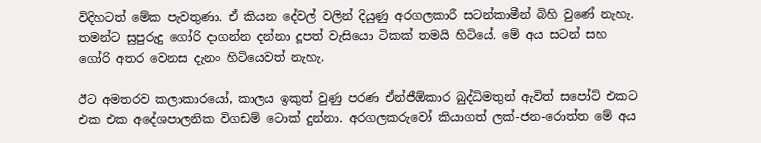විදිහටත් මේක පැවතුණා. ඒ කියන දේවල් වලින් දියුණු අරගලකාරී සටන්කාමීන් බිහි වුණේ නැහැ. තමන්ට සුපුරුදු ගෝරි දාගන්න දන්නා දූපත් වැසියො ටිකක් තමයි හිටියේ. මේ අය සටන් සහ ගෝරි අතර වෙනස දැනං හිටියෙවත් නැහැ.

ඊට අමතරව කලාකාරයෝ, කාලය ඉකුත් වුණු පරණ ඒන්ජීඕකාර බුද්ධිමතුන් ඇවිත් සපෝට් එකට එක එක අදේශපාලනික විගඩම් ටොක් දුන්නා. අරගලකරුවෝ කියාගත් ලක්-ජන-රොත්ත මේ අය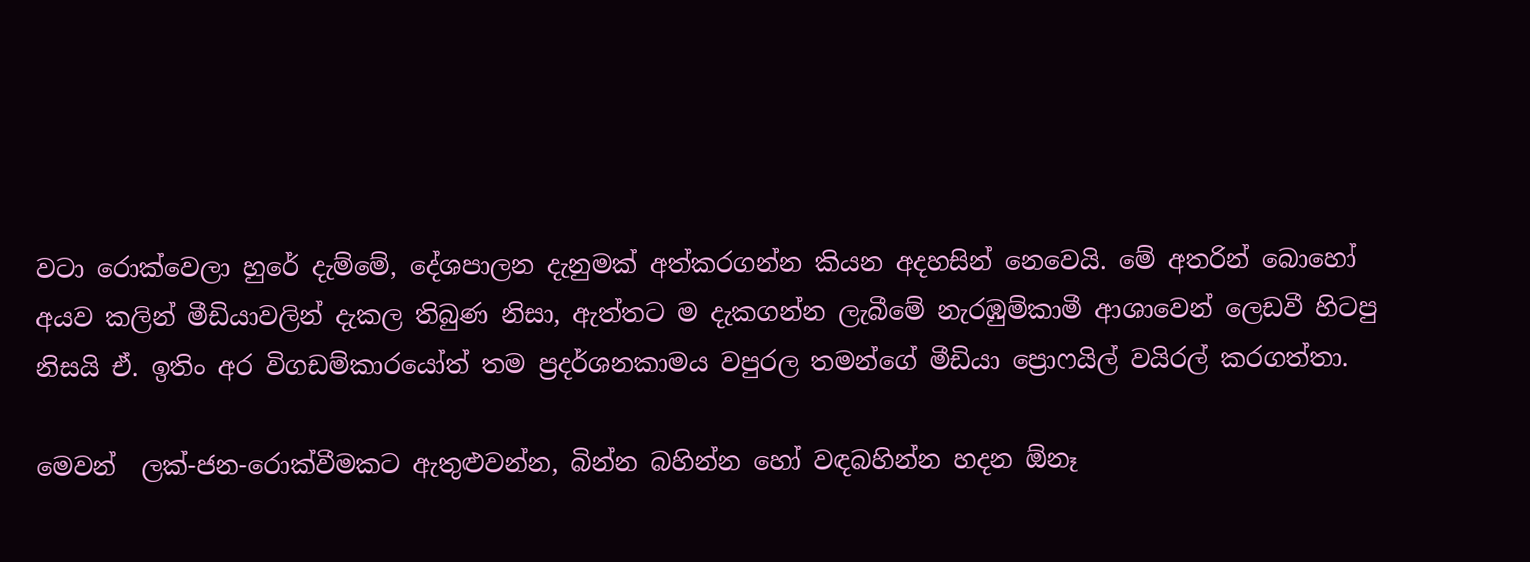වටා රොක්වෙලා හුරේ දැම්මේ, දේශපාලන දැනුමක් අත්කරගන්න කියන අදහසින් නෙවෙයි. මේ අතරින් බොහෝ අයව කලින් මීඩියාවලින් දැකල තිබුණ නිසා, ඇත්තට ම දැකගන්න ලැබීමේ නැරඹුම්කාමී ආශාවෙන් ලෙඩවී හිටපු නිසයි ඒ. ඉතිං අර විගඩම්කාරයෝත් තම ප්‍රදර්ශනකාමය වපුරල තමන්ගේ මීඩියා ප්‍රොෆයිල් වයිරල් කරගත්තා.

මෙවන්  ලක්-ජන-රොක්වීමකට ඇතුළුවන්න, බින්න බහින්න හෝ වඳබහින්න හදන ඕනෑ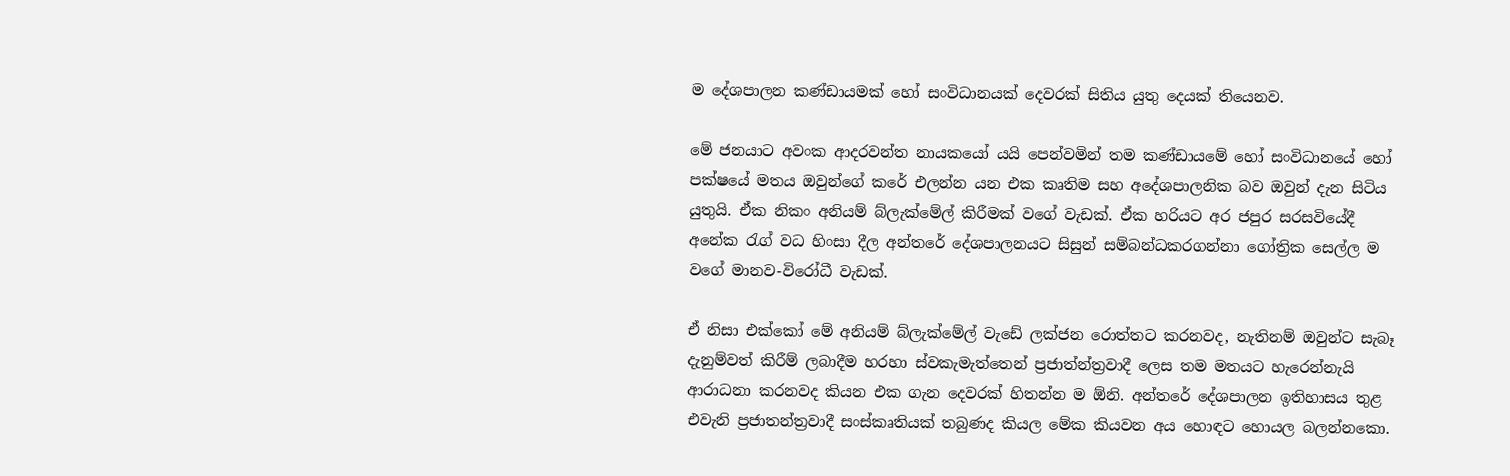ම දේශපාලන කණ්ඩායමක් හෝ සංවිධානයක් දෙවරක් සිතිය යුතු දෙයක් තියෙනව.

මේ ජනයාට අවංක ආදරවන්ත නායකයෝ යයි පෙන්වමින් තම කණ්ඩායමේ හෝ සංවිධානයේ හෝ පක්ෂයේ මතය ඔවුන්ගේ කරේ එලන්න යන එක කෘතිම සහ අදේශපාලනික බව ඔවුන් දැන සිටිය යුතුයි. ඒක නිකං අනියම් බ්ලැක්මේල් කිරීමක් වගේ වැඩක්. ඒක හරියට අර ජපුර සරසවියේදී අනේක රැග් වධ හිංසා දීල අන්තරේ දේශපාලනයට සිසුන් සම්බන්ධකරගන්නා ගෝත්‍රික සෙල්ල ම වගේ මානව-විරෝධී වැඩක්.

ඒ නිසා එක්කෝ මේ අනියම් බ්ලැක්මේල් වැඩේ ලක්ජන රොත්තට කරනවද, නැතිනම් ඔවුන්ට සැබෑ දැනුම්වත් කිරීම් ලබාදීම හරහා ස්වකැමැත්තෙන් ප්‍රජාත්න්ත්‍රවාදී ලෙස තම මතයට හැරෙන්නැයි ආරාධනා කරනවද කියන එක ගැන දෙවරක් හිතන්න ම ඕනි. අන්තරේ දේශපාලන ඉතිහාසය තුළ එවැනි ප්‍රජාතන්ත්‍රවාදී සංස්කෘතියක් තබුණද කියල මේක කියවන අය හොඳට හොයල බලන්නකො.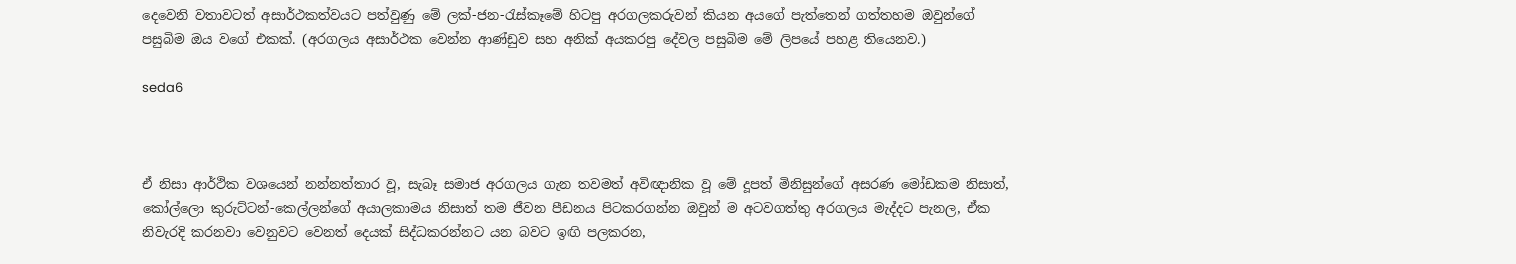දෙවෙනි වතාවටත් අසාර්ථකත්වයට පත්වුණු මේ ලක්-ජන-රැස්කෑමේ හිටපු අරගලකරුවන් කියන අයගේ පැත්තෙන් ගත්තහම ඔවුන්ගේ පසුබිම ඔය වගේ එකක්. (අරගලය අසාර්ථක වෙන්න ආණ්ඩුව සහ අනික් අයකරපු දේවල පසුබිම මේ ලිපයේ පහළ තියෙනව.)

seda6



ඒ නිසා ආර්ථික වශයෙන් නන්නත්තාර වූ, සැබෑ සමාජ අරගලය ගැන තවමත් අවිඥානික වූ මේ දූපත් මිනිසුන්ගේ අසරණ මෝඩකම නිසාත්, කෝල්ලො කුරුට්ටන්-කෙල්ලන්ගේ අයාලකාමය නිසාත් තම ජීවන පීඩනය පිටකරගන්න ඔවුන් ම අටවගත්තු අරගලය මැද්දට පැනල, ඒක නිවැරදි කරනවා වෙනුවට වෙනත් දෙයක් සිද්ධකරන්නට යන බවට ඉඟි පලකරන,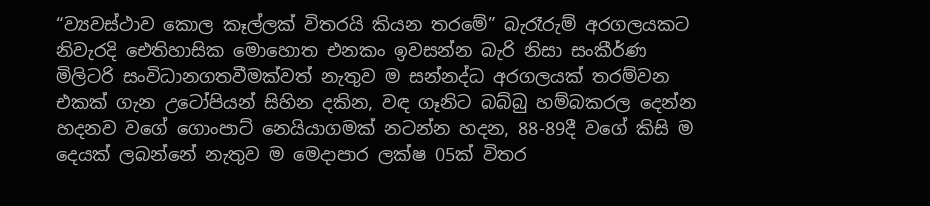“ව්‍යවස්ථාව කොල කෑල්ලක් විතරයි කියන තරමේ” බැරෑරුම් අරගලයකට නිවැරදි ඓතිහාසික මොහොත එනකං ඉවසන්න බැරි නිසා සංකීර්ණ මිලිටරි සංවිධානගතවීමක්වත් නැතුව ම සන්නද්ධ අරගලයක් තරම්වන එකක් ගැන උටෝපියන් සිහින දකින, වඳ ගෑනිට බබ්බු හම්බකරල දෙන්න හදනව වගේ ගොංපාට් නෙයියාගමක් නටන්න හදන, 88-89දී වගේ කිසි ම දෙයක් ලබන්නේ නැතුව ම මෙදාපාර ලක්ෂ 05ක් විතර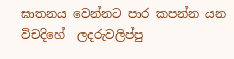ඝාතනය වෙන්නට පාර කපන්න යන විචදිහේ  ලදරුවලිප්පු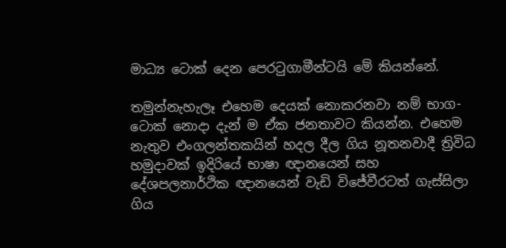මාධ්‍ය ටොක් දෙන පෙරටුගාමීන්ටයි මේ කියන්නේ.

තමුන්නැහැලෑ එහෙම දෙයක් නොකරනවා නම් භාග-ටොක් නොදා දැන් ම ඒක ජනතාවට කියන්න. එහෙම නැතුව එංගලන්තකයින් හදල දීල ගිය නූතනවාදී ත්‍රිවිධ හමුදාවක් ඉදිරියේ භාෂා ඥානයෙන් සහ දේශපලනාර්ථික ඥානයෙන් වැඩි විජේවීරටත් ගැස්සිලා ගිය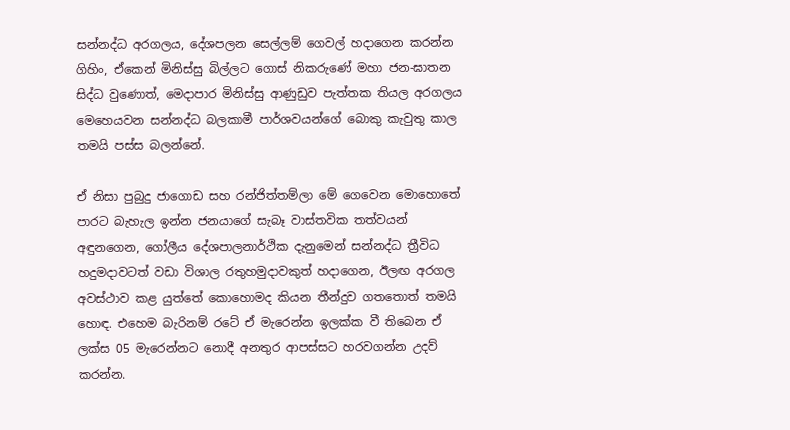සන්නද්ධ අරගලය, දේශපලන සෙල්ලම් ගෙවල් හදාගෙන කරන්න ගිහිං, ඒකෙන් මිනිස්සු බිල්ලට ගොස් නිකරුණේ මහා ජන-ඝාතන සිද්ධ වුණොත්, මෙදාපාර මිනිස්සු ආණුඩුව පැත්තක තියල අරගලය මෙහෙයවන සන්නද්ධ බලකාමී පාර්ශවයන්ගේ බොකු කැවුතු කාල තමයි පස්ස බලන්නේ.

ඒ නිසා පුබුදු ජාගොඩ සහ රන්ජිත්තම්ලා මේ ගෙවෙන මොහොතේ පාරට බැහැල ඉන්න ජනයාගේ සැබෑ වාස්තවික තත්වයන් අඳුනගෙන, ගෝලීය දේශපාලනාර්ථික දැනුමෙන් සන්නද්ධ ත්‍රීවිධ හදුමදාවටත් වඩා විශාල රතුහමුදාවකුත් හදාගෙන, ඊලඟ අරගල අවස්ථාව කළ යුත්තේ කොහොමද කියන තීන්දුව ගතතොත් තමයි හොඳ. එහෙම බැරිනම් රටේ ඒ මැරෙන්න ඉලක්ක වී තිබෙන ඒ ලක්ස 05 මැරෙන්නට නොදී අනතුර ආපස්සට හරවගන්න උදව් කරන්න.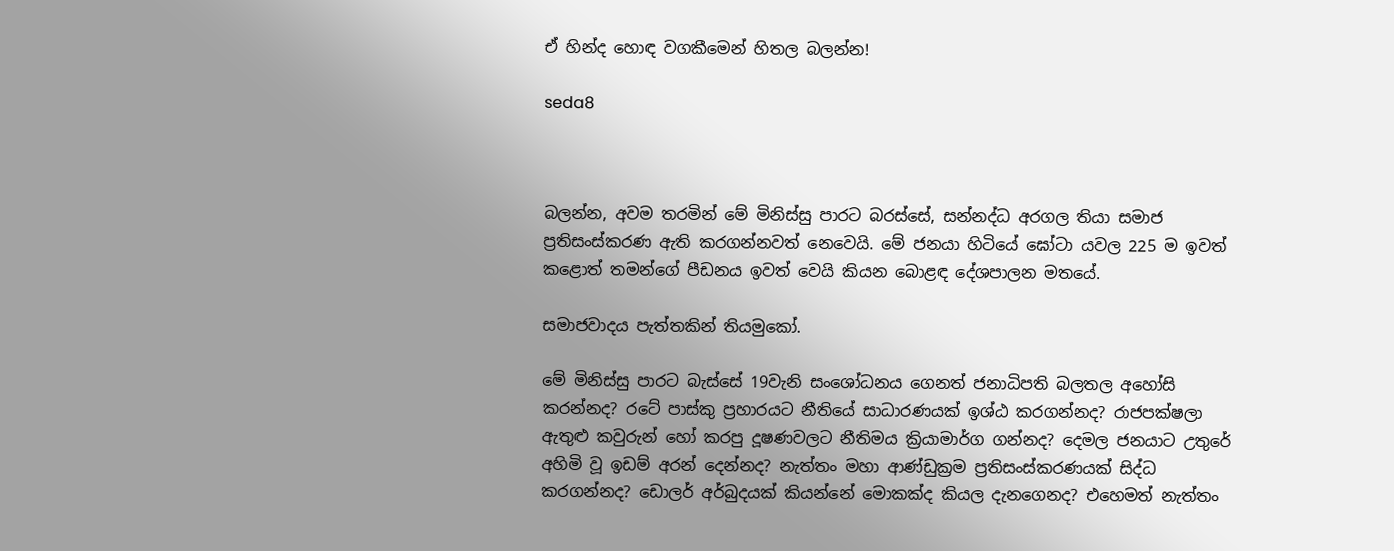ඒ හින්ද හොඳ වගකීමෙන් හිතල බලන්න!

seda8



බලන්න, අවම තරමින් මේ මිනිස්සු පාරට බරස්සේ, සන්නද්ධ අරගල තියා සමාජ ප්‍රතිසංස්කරණ ඇති කරගන්නවත් නෙවෙයි. මේ ජනයා හිටියේ ඝෝටා යවල 225 ම ඉවත් කළොත් තමන්ගේ පීඩනය ඉවත් වෙයි කියන බොළඳ දේශපාලන මතයේ.

සමාජවාදය පැත්තකින් තියමුකෝ.

මේ මිනිස්සු පාරට බැස්සේ 19වැනි සංශෝධනය ගෙනත් ජනාධිපති බලතල අහෝසි කරන්නද? රටේ පාස්කු ප්‍රහාරයට නීතියේ සාධාරණයක් ඉශ්ඨ කරගන්නද? රාජපක්ෂලා ඇතුළු කවුරුන් හෝ කරපු දූෂණවලට නීතිමය ක්‍රියාමාර්ග ගන්නද? දෙමල ජනයාට උතුරේ අහිමි වූ ඉඩම් අරන් දෙන්නද? නැත්තං මහා ආණ්ඩුක්‍රම ප්‍රතිසංස්කරණයක් සිද්ධ කරගන්නද? ඩොලර් අර්බුදයක් කියන්නේ මොකක්ද කියල දැනගෙනද? එහෙමත් නැත්තං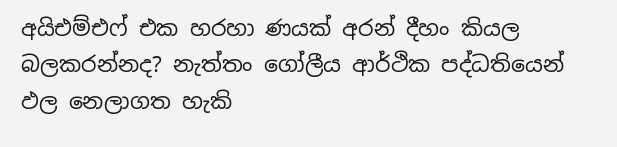අයිඑම්එෆ් එක හරහා ණයක් අරන් දීහං කියල බලකරන්නද? නැත්තං ගෝලීය ආර්ථික පද්ධතියෙන් ඵල නෙලාගත හැකි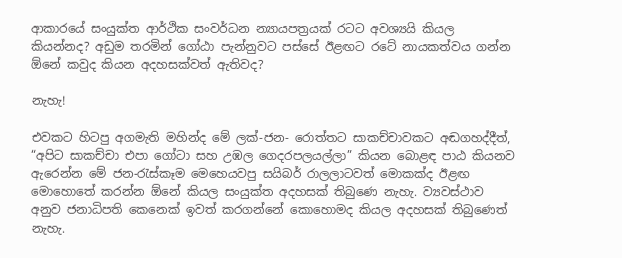ආකාරයේ සංයුක්ත ආර්ථික සංවර්ධන න්‍යායපත්‍රයක් රටට අවශ්‍යයි කියල කියන්නද? අඩුම තරමින් ගෝඨා පැන්නුවට පස්සේ ඊළඟට රටේ නායකත්වය ගන්න ඕනේ කවුද කියන අදහසක්වත් ඇතිවද?

නැහැ!

එවකට හිටපු අගමැති මහින්ද මේ ලක්-ජන- රොත්තට සාකච්චාවකට අඬගහද්දීත්, “අපිට සාකච්චා එපා ගෝටා සහ උඹල ගෙදරපලයල්ලා” කියන බොළඳ පාඨ කියනව ඇරෙන්න මේ ජන-රැස්කෑම මෙහෙයවපු සයිබර් රාලලාටවත් මොකක්ද ඊළඟ මොහොතේ කරන්න ඕනේ කියල සංයුක්ත අදහසක් තිබුණෙ නැහැ. ව්‍යවස්ථාව අනුව ජනාධිපති කෙනෙක් ඉවත් කරගන්නේ කොහොමද කියල අදහසක් තිබුණෙත් නැහැ.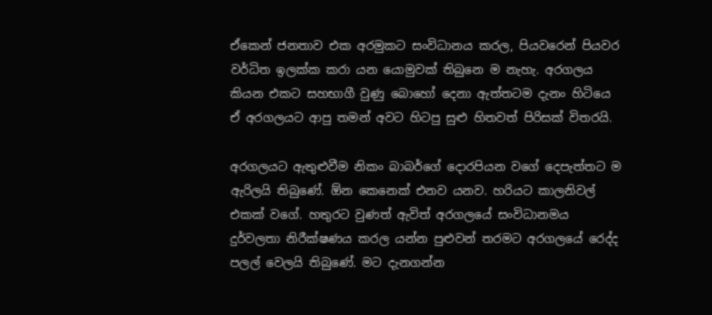ඒකෙන් ජනතාව එක අරමුකට සංවිධානය කරල, පියවරෙන් පියවර වර්ධිත ඉලක්ක කරා යන යොමුවක් තිබුනෙ ම නැහැ. අරගලය කියන එකට සහභාගී වුණු බොහෝ දෙනා ඇත්තටම දැනං හිටියෙ ඒ අරගලයට ආපු තමන් අවට හිටපු සුළු හිතවත් පිරිසක් විතරයි.

අරගලයට ඇතුළුවීම නිකං බාබර්ගේ දොරපියන වගේ දෙපැත්තට ම ඇරිලයි තිබුණේ. ඕන කෙනෙක් එනව යනව. හරියට කාලනිවල් එකක් වගේ. හතුරට වුණත් ඇවිත් අරගලයේ සංවිධානමය දුර්වලතා නිරීක්ෂණය කරල යන්න පුළුවන් තරමට අරගලයේ රෙද්ද පලල් වෙලයි තිබුණේ. මට දැනගන්න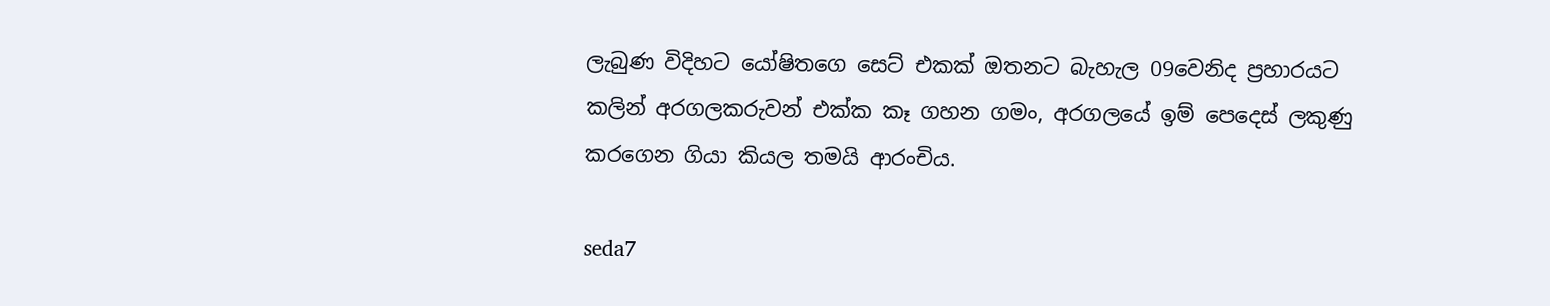ලැබුණ විදිහට යෝෂිතගෙ සෙට් එකක් ඔතනට බැහැල 09වෙනිද ප්‍රහාරයට කලින් අරගලකරුවන් එක්ක කෑ ගහන ගමං, අරගලයේ ඉම් පෙදෙස් ලකුණු කරගෙන ගියා කියල තමයි ආරංචිය.

seda7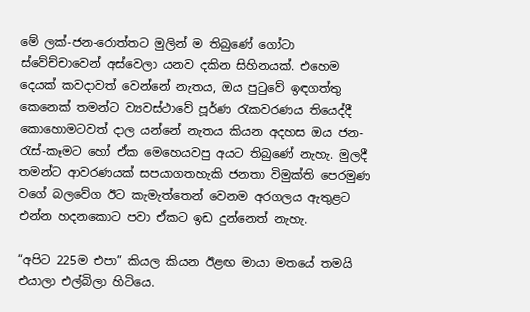මේ ලක්-ජන-රොත්තට මුලින් ම තිබුණේ ගෝටා ස්වේච්චාවෙන් අස්වෙලා යනව දකින සිහිනයක්. එහෙම දෙයක් කවදාවත් වෙන්නේ නැතය, ඔය පුටුවේ ඉඳගත්තු කෙනෙක් තමන්ට ව්‍යවස්ථාවේ පූර්ණ රැකවරණය තියෙද්දී කොහොමටවත් දාල යන්නේ නැතය කියන අදහස ඔය ජන-රැස්-කෑමට හෝ ඒක මෙහෙයවපු අයට තිබුණේ නැහැ. මුලදී තමන්ට ආවරණයක් සපයාගතහැකි ජනතා විමුක්ති පෙරමුණ වගේ බලවේග ඊට කැමැත්තෙන් වෙනම අරගලය ඇතුළට එන්න හදනකොට පවා ඒකට ඉඩ දුන්නෙත් නැහැ.

“අපිට 225ම එපා” කියල කියන ඊළඟ මායා මතයේ තමයි එයාලා එල්බිලා හිටියෙ.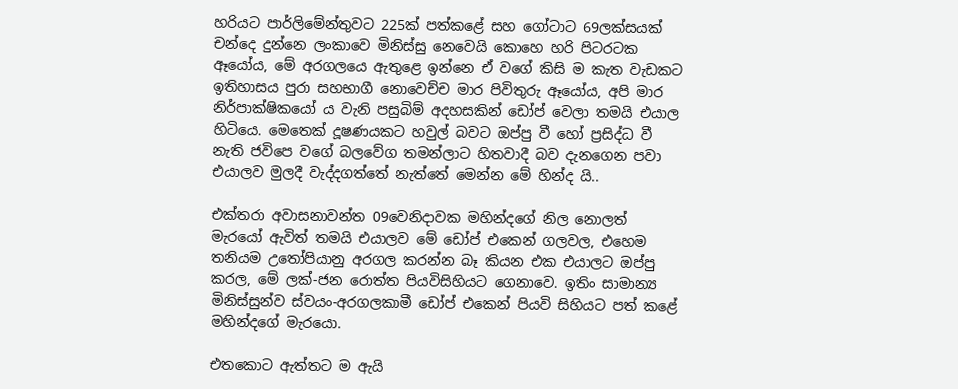හරියට පාර්ලිමේන්තුවට 225ක් පත්කළේ සහ ගෝටාට 69ලක්සයක් චන්දෙ දුන්නෙ ලංකාවෙ මිනිස්සු නෙවෙයි කොහෙ හරි පිටරටක ඈයෝය, මේ අරගලයෙ ඇතුළෙ ඉන්නෙ ඒ වගේ කිසි ම කැත වැඩකට ඉතිහාසය පුරා සහභාගී නොවෙච්ච මාර පිවිතුරු ඈයෝය, අපි මාර නිර්පාක්ෂිකයෝ ය වැනි පසුබිම් අදහසකින් ඩෝප් වෙලා තමයි එයාල හිටියෙ. මෙතෙක් දූෂණයකට හවුල් බවට ඔප්පු වී හෝ ප්‍රසිද්ධ වී නැති ජවිපෙ වගේ බලවේග තමන්ලාට හිතවාදී බව දැනගෙන පවා එයාලව මුලදී වැද්දගත්තේ නැත්තේ මෙන්න මේ හින්ද යි..

එක්තරා අවාසනාවන්ත 09වෙනිදාවක මහින්දගේ නිල නොලත් මැරයෝ ඇවිත් තමයි එයාලව මේ ඩෝප් එකෙන් ගලවල, එහෙම තනියම උතෝපියානු අරගල කරන්න බෑ කියන එක එයාලට ඔප්පු කරල, මේ ලක්-ජන රොත්ත පියවිසිහියට ගෙනාවෙ. ඉතිං සාමාන්‍ය මිනිස්සුන්ව ස්වයං-අරගලකාමී ඩෝප් එකෙන් පියවි සිහියට පත් කළේ මහින්දගේ මැරයො.

එතකොට ඇත්තට ම ඇයි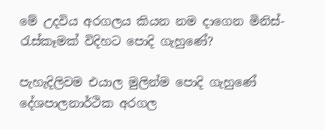මේ උදවිය අරගලය කියන නම දාගෙන මිනිස්-රැස්කෑමක් විදිහට පොදි ගැහුණේ?

පැහැදිලිවම එයාල මුලින්ම පොදි ගැහුණේ දේශපාලනාර්ථික අරගල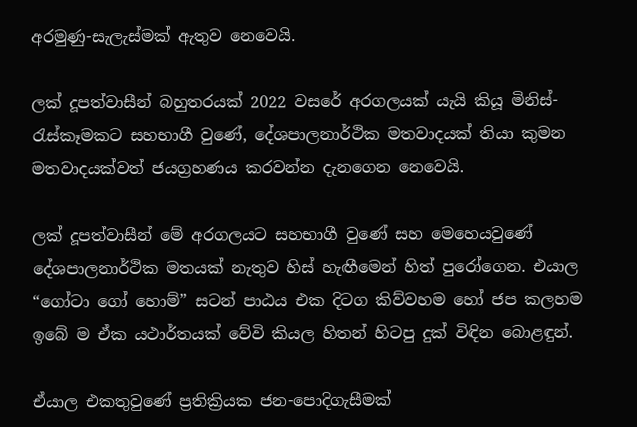අරමුණු-සැලැස්මක් ඇතුව නෙවෙයි.

ලක් දූපත්වාසීන් බහුතරයක් 2022 වසරේ අරගලයක් යැයි කියූ මිනිස්-රැස්කෑමකට සහභාගී වුණේ, දේශපාලනාර්ථික මතවාදයක් තියා කුමන මතවාදයක්වත් ජයග්‍රහණය කරවන්න දැනගෙන නෙවෙයි.

ලක් දූපත්වාසීන් මේ අරගලයට සහභාගී වුණේ සහ මෙහෙයවුණේ දේශපාලනාර්ථික මතයක් නැතුව හිස් හැඟීමෙන් හිත් පුරෝගෙන. එයාල “ගෝටා ගෝ හොම්” සටන් පාඨය එක දිටග කිව්වහම හෝ ජප කලහම ඉබේ ම ඒක යථාර්තයක් වේවි කියල හිතන් හිටපු දුක් විඳින බොළඳුන්.

ඒයාල එකතුවුණේ ප්‍රතික්‍රියක ජන-පොදිගැසීමක්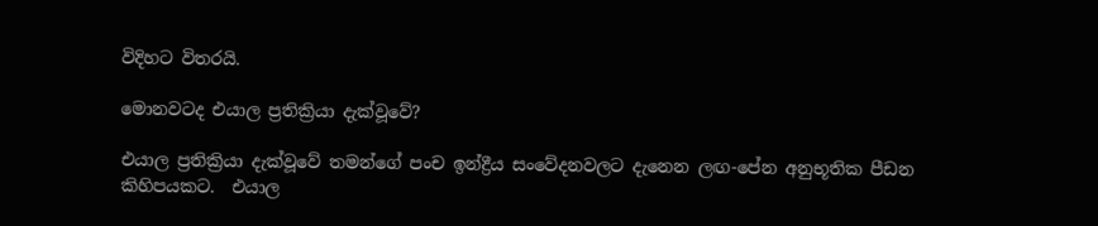විදිහට විතරයි.

මොනවටද එයාල ප්‍රතික්‍රියා දැක්වූවේ?

එයාල ප්‍රතික්‍රියා දැක්වූවේ තමන්ගේ පංච ඉන්ද්‍රීය සංවේදනවලට දැනෙන ලඟ-පේන අනුභූතික පීඩන කිහිපයකට.  එයාල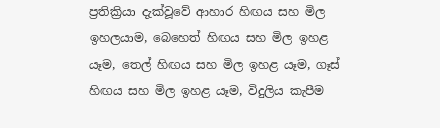ප්‍රතික්‍රියා දැක්වූවේ ආහාර හිඟය සහ මිල ඉහලයාම, බෙහෙත් හිඟය සහ මිල ඉහළ යෑම, තෙල් හිඟය සහ මිල ඉහළ යෑම, ගෑස් හිඟය සහ මිල ඉහළ යෑම, විදුලිය කැපීම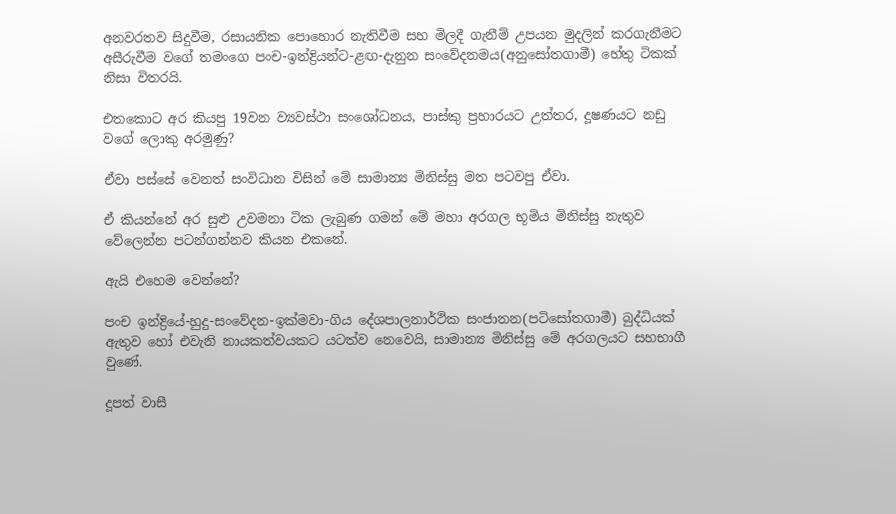අනවරතව සිදුවීම, රසායනික පොහොර නැතිවීම සහ මිලදී ගැනීම් උපයන මුදලින් කරගැනීමට අසීරුවීම වගේ තමංගෙ පංච-ඉන්ද්‍රියන්ට-ළඟ-දැනුන සංවේදනමය(අනුසෝතගාමී) හේතු ටිකක් නිසා විතරයි.

එතකොට අර කියපු 19වන ව්‍යවස්ථා සංශෝධනය, පාස්කු ප්‍රහාරයට උත්තර, දූෂණයට නඩු වගේ ලොකු අරමුණු?

ඒවා පස්සේ වෙනත් සංවිධාන විසින් මේ සාමාන්‍ය මිනිස්සු මත පටවපු ඒවා.

ඒ කියන්නේ අර සුළු උවමනා ටික ලැබුණ ගමන් මේ මහා අරගල භූමිය මිනිස්සු නැතුව වේලෙන්න පටන්ගන්නව කියන එකනේ.

ඇයි එහෙම වෙන්නේ?

පංච ඉන්ද්‍රියේ-හුදු-සංවේදන-ඉක්මවා-ගිය දේශපාලනාර්ථික සංජානන(පටිසෝතගාමී) බුද්ධියක් ඇතුව හෝ එවැනි නායකත්වයකට යටත්ව නෙවෙයි, සාමාන්‍ය මිනිස්සු මේ අරගලයට සහභාගී වුණේ.

දූපත් වාසී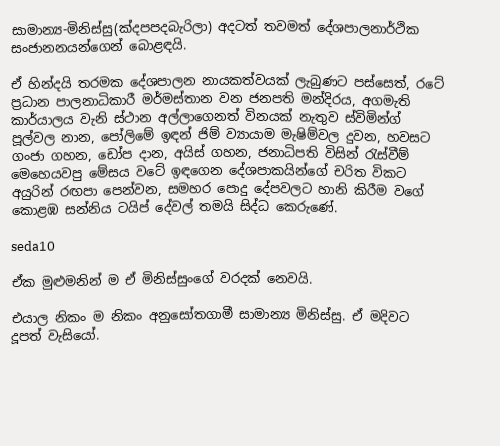සාමාන්‍ය-මිනිස්සු(ක්‍දපපදබැරිලා) අදටත් තවමත් දේශපාලනාර්ථික සංජානනයන්ගෙන් බොළඳයි.

ඒ හින්දයි තරමක දේශපාලන නායකත්වයක් ලැබුණට පස්සෙත්, රටේ ප්‍රධාන පාලනාධිකාරී මර්මස්තාන වන ජනපති මන්දිරය, අගමැති කාර්යාලය වැනි ස්ථාන අල්ලාගෙනත් විනයක් නැතුව ස්විමින්ග් පූල්වල නාන, පෝලිමේ ඉඳන් ජිම් ව්‍යායාම මැෂිම්වල දුවන, හවසට ගංජා ගහන, ඩෝප දාන, අයිස් ගහන, ජනාධිපති විසින් රැස්වීම් මෙහෙයවපු මේසය වටේ ඉඳගෙන දේශපාකයින්ගේ චරිත විකට අයුරින් රඟපා පෙන්වන, සමහර පොදු දේපවලට හානි කිරීම වගේ කොළඹ සන්නිය ටයිප් දේවල් තමයි සිද්ධ කෙරුණේ.

seda10

ඒක මුළුමනින් ම ඒ මිනිස්සුංගේ වරදක් නෙවයි.

එයාල නිකං ම නිකං අනුසෝතගාමී සාමාන්‍ය මිනිස්සු. ඒ මදිවට දූපත් වැසියෝ.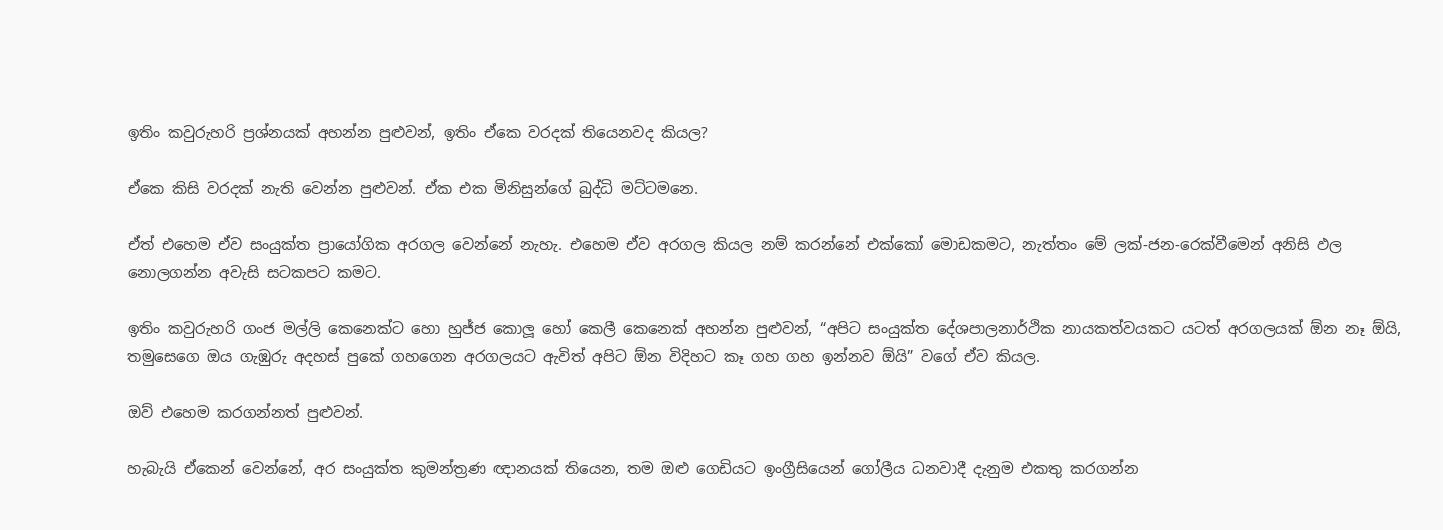ඉතිං කවුරුහරි ප්‍රශ්නයක් අහන්න පුළුවන්, ඉතිං ඒකෙ වරදක් තියෙනවද කියල?

ඒකෙ කිසි වරදක් නැති වෙන්න පුළුවන්. ඒක එක මිනිසුන්ගේ බුද්ධි මට්ටමනෙ.

ඒත් එහෙම ඒව සංයුක්ත ප්‍රායෝගික අරගල වෙන්නේ නැහැ. එහෙම ඒව අරගල කියල නම් කරන්නේ එක්කෝ මොඩකමට, නැත්තං මේ ලක්-ජන-රෙක්වීමෙන් අනිසි ඵල නොලගන්න අවැසි සටකපට කමට.

ඉතිං කවුරුහරි ගංජ මල්ලි කෙනෙක්ට හො හුජ්ජ කොලූ හෝ කෙලී කෙනෙක් අහන්න පුළුවන්, “අපිට සංයුක්ත දේශපාලනාර්ථික නායකත්වයකට යටත් අරගලයක් ඕන නෑ ඕයි, තමුසෙගෙ ඔය ගැඹුරු අදහස් පුකේ ගහගෙන අරගලයට ඇවිත් අපිට ඕන විදිහට කෑ ගහ ගහ ඉන්නව ඕයි” වගේ ඒව කියල.

ඔව් එහෙම කරගන්නත් පුළුවන්.

හැබැයි ඒකෙන් වෙන්නේ, අර සංයුක්ත කුමන්ත්‍රණ ඥානයක් තියෙන, තම ඔළු ගෙඩියට ඉංග්‍රීසියෙන් ගෝලීය ධනවාදී දැනුම එකතු කරගන්න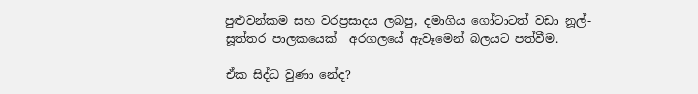පුළුවන්කම සහ වරප්‍රසාදය ලබපු, දමාගිය ගෝටාටත් වඩා නූල්-සූත්තර පාලකයෙක්  අරගලයේ ඇවෑමෙන් බලයට පත්වීම.

ඒක සිද්ධ වුණා නේද?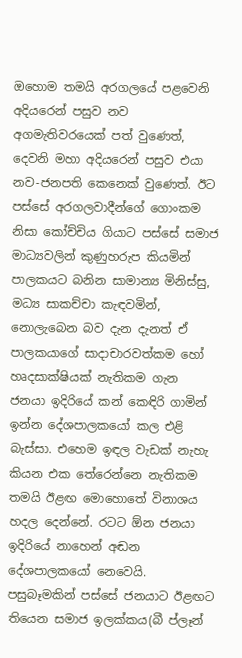ඔහොම තමයි අරගලයේ පළවෙනි අදියරෙන් පසුව නව අගමැතිවරයෙක් පත් වුණෙත්, දෙවනි මහා අදියරෙන් පසුව එයා නව-ජනපති කෙනෙක් වුණෙත්. ඊට පස්සේ අරගලවාදීන්ගේ ගොංකම නිසා කෝච්චිය ගියාට පස්සේ සමාජ මාධ්‍යවලින් කුණුහරුප කියමින් පාලකයට බනින සාමාන්‍ය මිනිස්සු, මධ්‍ය සාකච්චා කැඳවමින්, නොලැබෙන බව දැන දැනත් ඒ පාලකයාගේ සාදාචාරවත්කම හෝ හෘදසාක්ෂියක් නැතිකම ගැන ජනයා ඉදිරියේ කන් කෙඳිරි ගාමින් ඉන්න දේශපාලකයෝ කල එළි බැස්සා. එහෙම ඉඳල වැඩක් නැහැ කියන එක තේරෙන්නෙ නැතිකම තමයි ඊළඟ මොහොතේ විනාශය හදල දෙන්නේ. රටට ඕන ජනයා ඉදිරියේ නාහෙන් අඬන දේශපාලකයෝ නෙවෙයි. පසුබෑමකින් පස්සේ ජනයාට ඊළඟට තියෙන සමාජ ඉලක්කය(බී ප්ලෑන්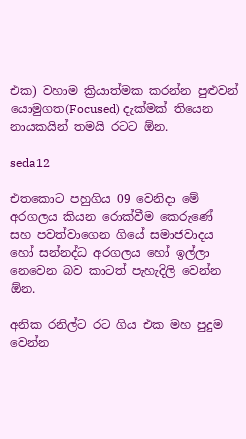එක) වහාම ක්‍රියාත්මක කරන්න පුළුවන් යොමුගත(Focused) දැක්මක් තියෙන නායකයින් තමයි රටට ඕන.

seda12

එතකොට පහුගිය 09 වෙනිදා මේ අරගලය කියන රොක්වීම කෙරුණේ සහ පවත්වාගෙන ගියේ සමාජවාදය හෝ සන්නද්ධ අරගලය හෝ ඉල්ලා නෙවෙන බව කාටත් පැහැදිලි වෙන්න ඕන.

අනික රනිල්ට රට ගිය එක මහ පුදුම වෙන්න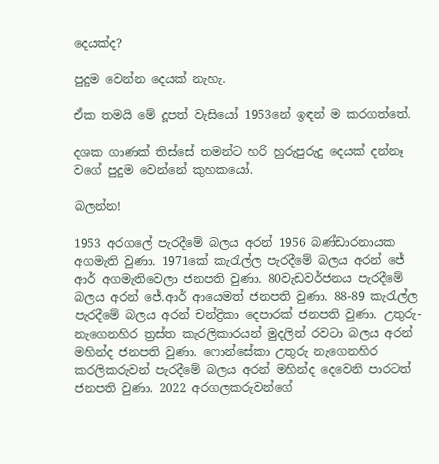දෙයක්ද?

පුදුම වෙන්න දෙයක් නැහැ.

ඒක තමයි මේ දූපත් වැසියෝ 1953නේ ඉඳන් ම කරගත්තේ.

දශක ගාණක් තිස්සේ තමන්ට හරි හුරුපුරුදු දෙයක් දන්නෑ වගේ පුදුම වෙන්නේ කුහකයෝ.

බලන්න!

1953 අරගලේ පැරදීමේ බලය අරන් 1956 බණ්ඩාරනායක අගමැති වුණා. 1971කේ කැරැල්ල පැරදීමේ බලය අරන් ජේ ආර් අගමැතිවෙලා ජනපති වුණා. 80වැඩවර්ජනය පැරදීමේ බලය අරන් ජේ.ආර් ආයෙමත් ජනපති වුණා. 88-89 කැරැල්ල පැරදීමේ බලය අරන් චන්ද්‍රිකා දෙපාරක් ජනපති වුණා. උතුරු-නැගෙනහිර ත්‍රස්ත කැරලිකාරයන් මුදලින් රවටා බලය අරන් මහින්ද ජනපති වුණා. ෆොන්සේකා උතුරු නැගෙනහිර කරලිකරුවන් පැරදීමේ බලය අරන් මහින්ද දෙවෙනි පාරටත් ජනපති වුණා. 2022 අරගලකරුවන්ගේ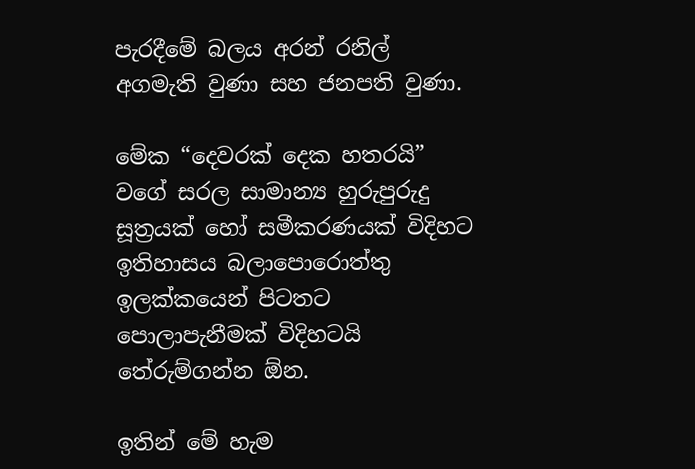පැරදීමේ බලය අරන් රනිල් අගමැති වුණා සහ ජනපති වුණා.

මේක “දෙවරක් දෙක හතරයි” වගේ සරල සාමාන්‍ය හුරුපුරුදු සූත්‍රයක් හෝ සමීකරණයක් විදිහට ඉතිහාසය බලාපොරොත්තු ඉලක්කයෙන් පිටතට පොලාපැනීමක් විදිහටයි තේරුම්ගන්න ඕන.

ඉතින් මේ හැම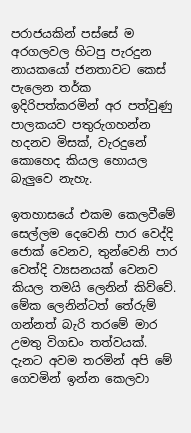පරාජයකින් පස්සේ ම අරගලවල හිටපු පැරදුන නායකයෝ ජනතාවට කෙස් පැලෙන තර්ක ඉදිරිපත්කරමින් අර පත්වුණු පාලකයව පතුරුගහන්න හදනව මිසක්, වැරදුනේ කොහෙද කියල හොයල බැලුවෙ නැහැ.

ඉතහාසයේ එකම කෙලවීමේ සෙල්ලම දෙවෙනි පාර වෙද්දි ජොක් වෙනව, තුන්වෙනි පාර වෙත්දි ව්‍යසනයක් වෙනව කියල තමයි ලෙනින් කිව්වේ. මේක ලෙනින්ටත් තේරුම් ගන්නත් බැරි තරමේ මාර උමතු විගඩං තත්වයක්. දැනට අවම තරමින් අපි මේ ගෙවමින් ඉන්න කෙලවා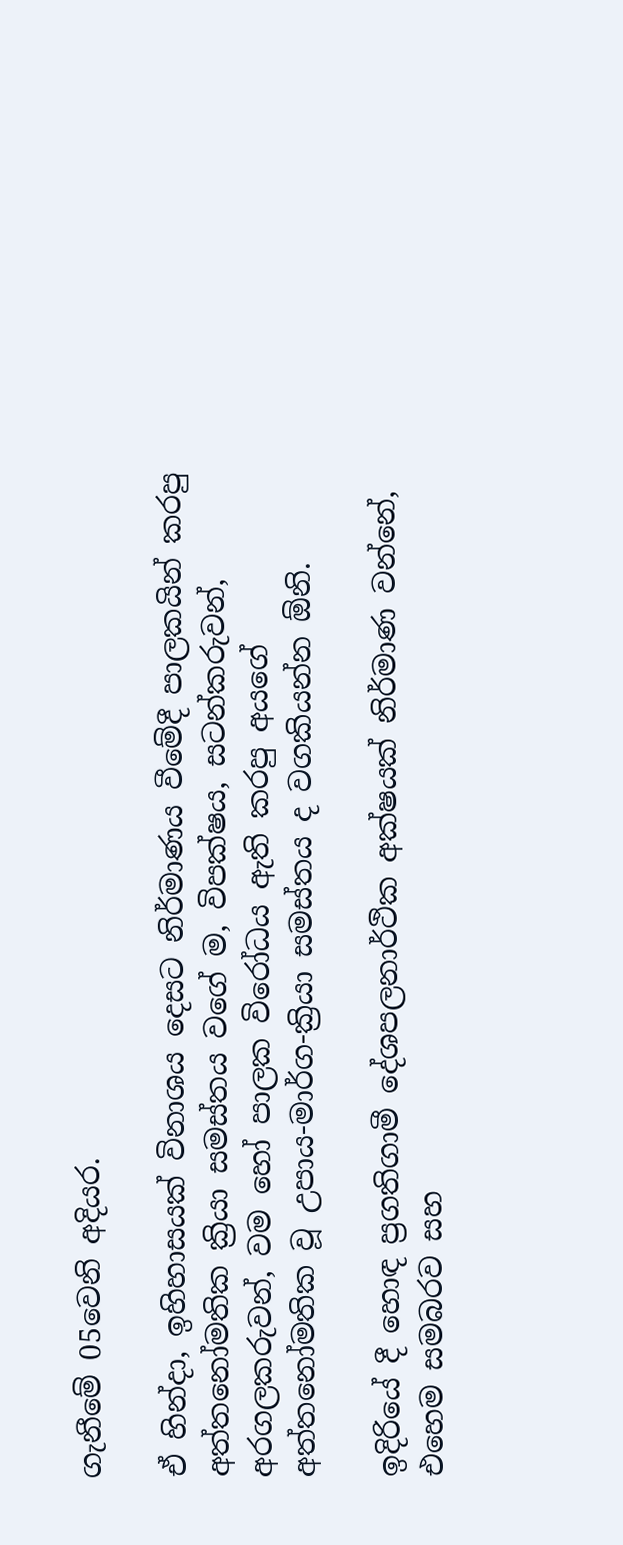ගැනීමේ 05වෙනි අදියර.

ඒ හින්දා, ඉහිහාසයක් විනාශය දෙසට නිර්මාණය වීමේදී පාලකයින් කරපු අත්තනෝමතික ක්‍රියා සමස්තය වගේ ම, විපක්ෂය, සටන්කරුවන්, අරගලකරුවන්, වම හෝ පාලක විරෝධය ඇති කරපු අයගේ අත්තනෝමතික වූ උපාය-මාර්ග-ක්‍රියා සමස්තය ද වගකියන්න ඕනි.

ඉදිරියේ දී හොඳ ප්‍රගතිගාමී දේශපලනාර්ථික අක්ෂයක් නිර්මාණ වන්නේ, එහෙම සමබරව සහ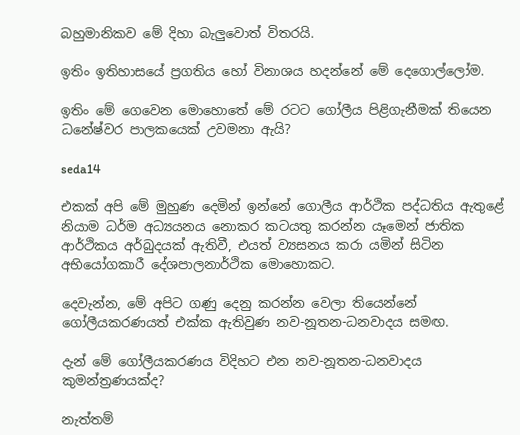බහුමානිකව මේ දිහා බැලුවොත් විතරයි.

ඉතිං ඉතිහාසයේ ප්‍රගතිය හෝ විනාශය හදන්නේ මේ දෙගොල්ලෝම.

ඉතිං මේ ගෙවෙන මොහොතේ මේ රටට ගෝලීය පිළිගැනීමක් තියෙන ධනේෂ්වර පාලකයෙක් උවමනා ඇයි?

seda14

එකක් අපි මේ මුහුණ දෙමින් ඉන්නේ ගොලීය ආර්ථික පද්ධතිය ඇතුළේ නියාම ධර්ම අධ්‍යයනය නොකර කටයතු කරන්න යෑමෙන් ජාතික ආර්ථිකය අර්බුදයක් ඇතිවී, එයත් ව්‍යසනය කරා යමින් සිටින අභියෝගකාරී දේශපාලනාර්ථික මොහොකට.

දෙවැන්න, මේ අපිට ගණු දෙනු කරන්න වෙලා තියෙන්නේ ගෝලීයකරණයත් එක්ක ඇතිවුණ නව-නූතන-ධනවාදය සමඟ.

දැන් මේ ගෝලීයකරණය විදිහට එන නව-නූතන-ධනවාදය කුමන්ත්‍රණයක්ද?

නැත්තම්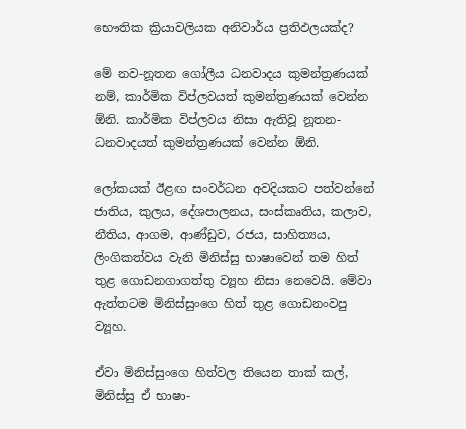භෞතික ක්‍රියාවලියක අනිවාර්ය ප්‍රතිඵලයක්ද?

මේ නව-නූතන ගෝලීය ධනවාදය කුමන්ත්‍රණයක් නම්, කාර්මික විප්ලවයත් කුමන්ත්‍රණයක් වෙන්න ඕනි. කාර්මික විප්ලවය නිසා ඇතිවූ නූතන-ධනවාදයත් කුමන්ත්‍රණයක් වෙන්න ඕනි.

ලෝකයක් ඊළඟ සංවර්ධන අවදියකට පත්වන්නේ ජාතිය, කුලය, දේශපාලනය, සංස්කෘතිය, කලාව, නීතිය, ආගම, ආණ්ඩුව, රජය, සාහිත්‍යය, ලිංගිකත්වය වැනි මිනිස්සු භාෂාවෙන් තම හිත් තුළ ගොඩනගාගත්තු ව්‍යූහ නිසා නෙවෙයි. මේවා ඇත්තටම මිනිස්සුංගෙ හිත් තුළ ගොඩනංවපු ව්‍යූහ.

ඒවා මිනිස්සුංගෙ හිත්වල තියෙන තාක් කල්, මිනිස්සු ඒ භාෂා-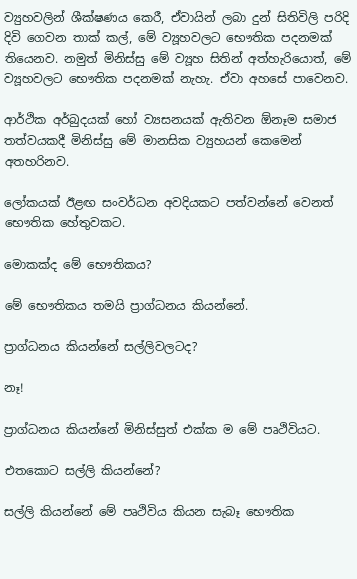ව්‍යුහවලින් ශීක්ෂණය කෙරී, ඒවායින් ලබා දුන් සිතිවිලි පරිදි දිවි ගෙවන තාක් කල්, මේ ව්‍යූහවලට භෞතික පදනමක් තියෙනව. නමුත් මිනිස්සු මේ ව්‍යූහ සිතින් අත්හැරියොත්, මේ ව්‍යූහවලට භෞතික පදනමක් නැහැ. ඒවා අහසේ පාවෙනව.

ආර්ථික අර්බුදයක් හෝ ව්‍යසනයක් ඇතිවන ඕනෑම සමාජ තත්වයකදී මිනිස්සු මේ මානසික ව්‍යුහයන් කෙමෙන් අතහරිනව.

ලෝකයක් ඊළඟ සංවර්ධන අවදියකට පත්වන්නේ වෙනත් භෞතික හේතුවකට.

මොකක්ද මේ භෞතිකය?

මේ භෞතිකය තමයි ප්‍රාග්ධනය කියන්නේ.

ප්‍රාග්ධනය කියන්නේ සල්ලිවලටද?

නෑ!

ප්‍රාග්ධනය කියන්නේ මිනිස්සුත් එක්ක ම මේ පෘථිවියට.

එතකොට සල්ලි කියන්නේ?

සල්ලි කියන්නේ මේ පෘථිවිය කියන සැබෑ භෞතික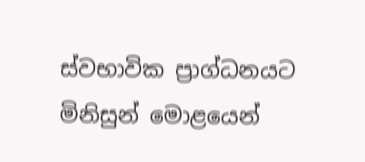ස්වභාවික ප්‍රාග්ධනයට මිනිසුන් මොළයෙන්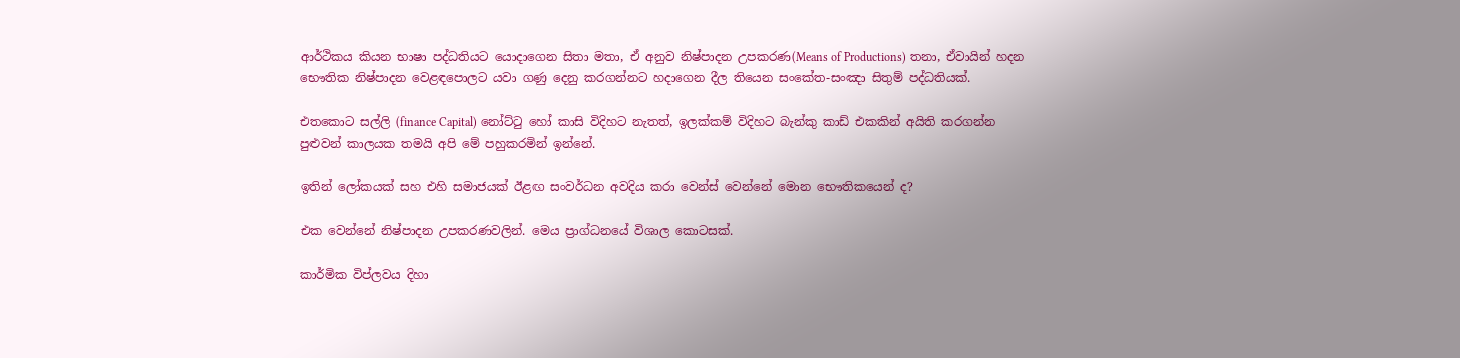ආර්ථිකය කියන භාෂා පද්ධතියට යොදාගෙන සිතා මතා, ඒ අනුව නිෂ්පාදන උපකරණ(Means of Productions) තනා, ඒවායින් හදන භෞතික නිෂ්පාදන වෙළඳපොලට යවා ගණු දෙනු කරගන්නට හදාගෙන දීල තියෙන සංකේත-සංඤා සිතුම් පද්ධතියක්.

එතකොට සල්ලි (finance Capital) නෝට්ටු හෝ කාසි විදිහට නැතත්, ඉලක්කම් විදිහට බැන්කු කාඩ් එකකින් අයිති කරගන්න පුළුවන් කාලයක තමයි අපි මේ පහුකරමින් ඉන්නේ.

ඉතින් ලෝකයක් සහ එහි සමාජයක් ඊළඟ සංවර්ධන අවදිය කරා වෙන්ස් වෙන්නේ මොන භෞතිකයෙන් ද?

එක වෙන්නේ නිෂ්පාදන උපකරණවලින්. මෙය ප්‍රාග්ධනයේ විශාල කොටසක්.

කාර්මික විප්ලවය දිහා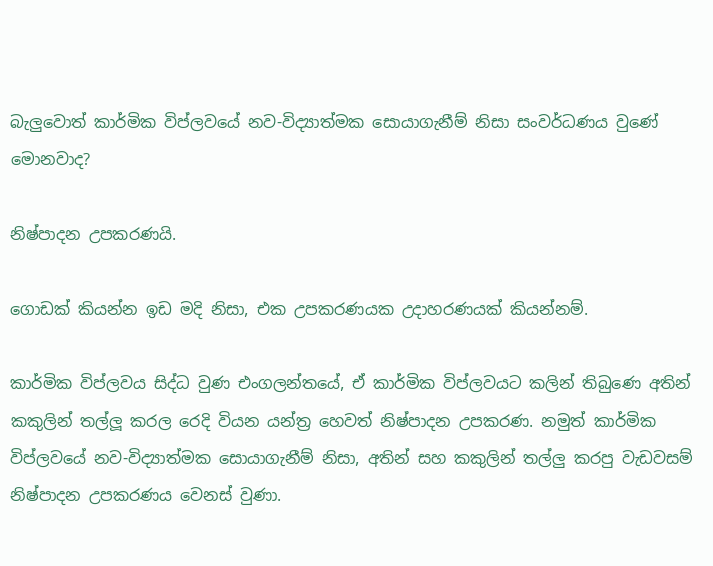බැලුවොත් කාර්මික විප්ලවයේ නව-විද්‍යාත්මක සොයාගැනීම් නිසා සංවර්ධණය වුණේ මොනවාද?

නිෂ්පාදන උපකරණයි.

ගොඩක් කියන්න ඉඩ මදි නිසා, එක උපකරණයක උදාහරණයක් කියන්නම්.

කාර්මික විප්ලවය සිද්ධ වුණ එංගලන්තයේ, ඒ කාර්මික විප්ලවයට කලින් තිබුණෙ අතින් කකුලින් තල්ලූ කරල රෙදි වියන යන්ත්‍ර හෙවත් නිෂ්පාදන උපකරණ. නමුත් කාර්මික විප්ලවයේ නව-විද්‍යාත්මක සොයාගැනීම් නිසා, අතින් සහ කකුලින් තල්ලු කරපු වැඩවසම් නිෂ්පාදන උපකරණය වෙනස් වුණා.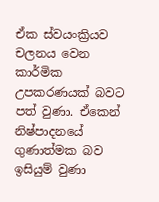ඒක ස්වයංක්‍රියව චලනය වෙන කාර්මික උපකරණයක් බවට පත් වුණා. ඒකෙන් නිෂ්පාදනයේ ගුණාත්මක බව ඉසියුම් වුණා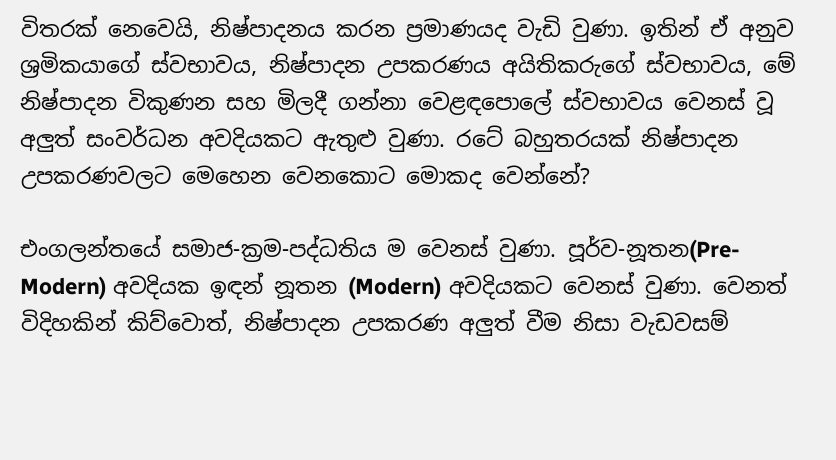විතරක් නෙවෙයි, නිෂ්පාදනය කරන ප්‍රමාණයද වැඩි වුණා. ඉතින් ඒ අනුව ශ්‍රමිකයාගේ ස්වභාවය, නිෂ්පාදන උපකරණය අයිතිකරුගේ ස්වභාවය, මේ නිෂ්පාදන විකුණන සහ මිලදී ගන්නා වෙළඳපොලේ ස්වභාවය වෙනස් වූ අලුත් සංවර්ධන අවදියකට ඇතුළු වුණා. රටේ බහුතරයක් නිෂ්පාදන උපකරණවලට මෙහෙන වෙනකොට මොකද වෙන්නේ?

එංගලන්තයේ සමාජ-ක්‍රම-පද්ධතිය ම වෙනස් වුණා. පූර්ව-නූතන(Pre-Modern) අවදියක ඉඳන් නූතන (Modern) අවදියකට වෙනස් වුණා. වෙනත් විදිහකින් කිව්වොත්, නිෂ්පාදන උපකරණ අලුත් වීම නිසා වැඩවසම්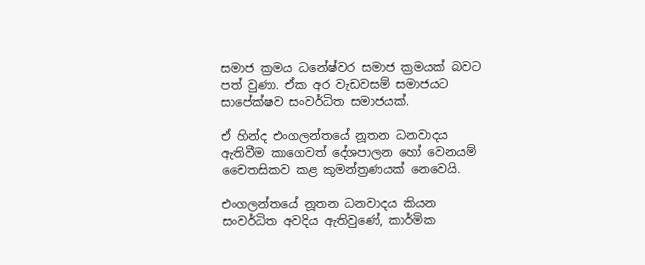සමාජ ක්‍රමය ධනේෂ්වර සමාජ ක්‍රමයක් බවට පත් වුණා. ඒක අර වැඩවසම් සමාජයට සාපේක්ෂව සංවර්ධිත සමාජයක්.

ඒ හින්ද එංගලන්තයේ නූතන ධනවාදය ඇතිවීම කාගෙවත් දේශපාලන හෝ වෙනයම් චෛතසිකව කළ කුමන්ත්‍රණයක් නෙවෙයි.

එංගලන්තයේ නූතන ධනවාදය කියන සංවර්ධිත අවදිය ඇතිවුණේ, කාර්මික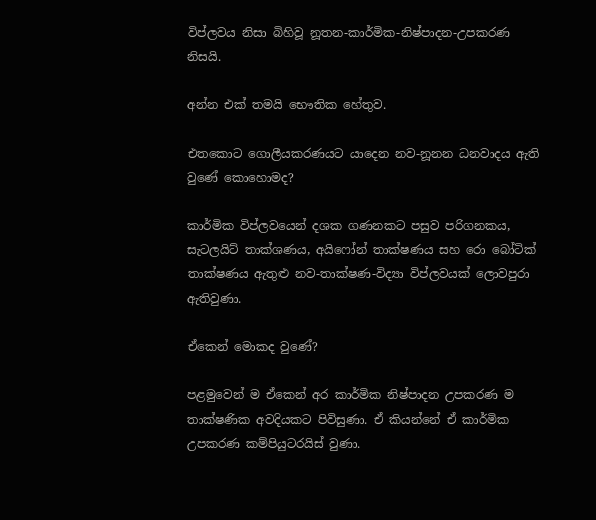විප්ලවය නිසා බිහිවූ නූතන-කාර්මික-නිෂ්පාදන-උපකරණ නිසයි.

අන්න එක් තමයි භෞතික හේතුව.

එතකොට ගොලීයකරණයට යාදෙන නව-නූනන ධනවාදය ඇති වුණේ කොහොමද?

කාර්මික විප්ලවයෙන් දශක ගණනකට පසුව පරිගනකය, සැටලයිට් තාක්ශණය, අයිෆෝන් තාක්ෂණය සහ රො බෝටික් තාක්ෂණය ඇතුළු නව-තාක්ෂණ-විද්‍යා විප්ලවයක් ලොවපුරා ඇතිවුණා.

ඒකෙන් මොකද වුණේ?

පළමුවෙන් ම ඒකෙන් අර කාර්මික නිෂ්පාදන උපකරණ ම තාක්ෂණික අවදියකට පිවිසුණා. ඒ කියන්නේ ඒ කාර්මික උපකරණ කම්පියුටරයිස් වුණා.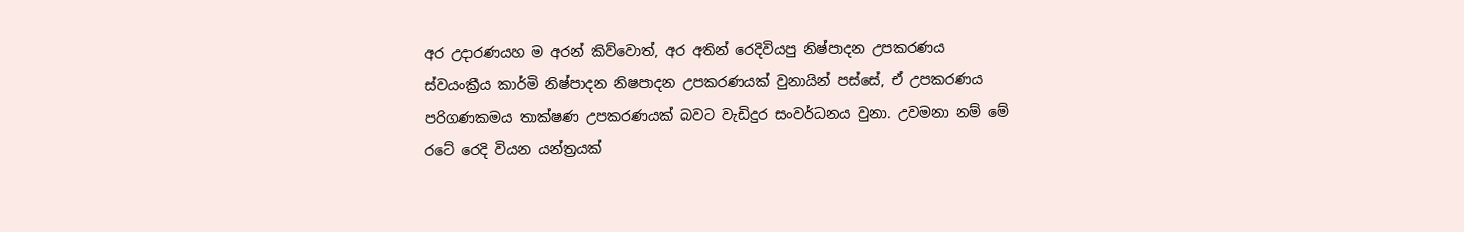අර උදාරණයහ ම අරන් කිව්වොත්, අර අතින් රෙදිවියපු නිෂ්පාදන උපකරණය ස්වයංක්‍රීය කාර්මි නිෂ්පාදන නිෂපාදන උපකරණයක් වුනායින් පස්සේ, ඒ උපකරණය පරිගණකමය තාක්ෂණ උපකරණයක් බවට වැඩිදුර සංවර්ධනය වුනා. උවමනා නම් මේ රටේ රෙදි වියන යන්ත්‍රයක්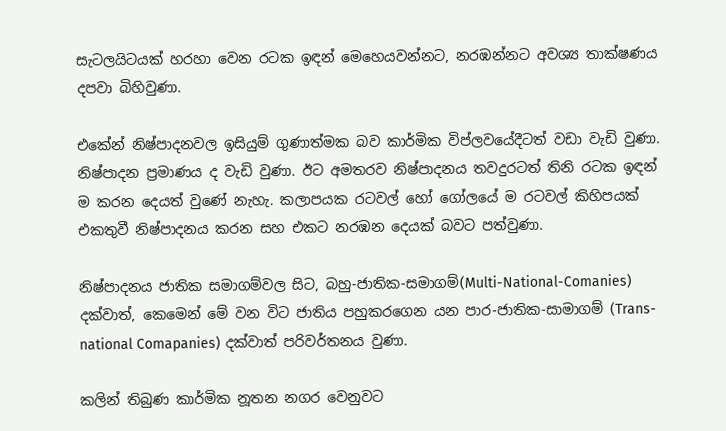සැටලයිටයක් හරහා වෙන රටක ඉඳන් මෙහෙයවන්නට, නරඹන්නට අවශ්‍ය තාක්ෂණය දපවා බිහිවුණා.

එකේන් නිෂ්පාදනවල ඉසියුම් ගුණාත්මක බව කාර්මික විප්ලවයේදීටත් වඩා වැඩි වුණා. නිෂ්පාදන ප්‍රමාණය ද වැඩි වුණා. ඊට අමතරව නිෂ්පාදනය තවදුරටත් තිනි රටක ඉඳන් ම කරන දෙයත් වුණේ නැහැ. කලාපයක රටවල් හෝ ගෝලයේ ම රටවල් කිහිපයක් එකතුවී නිෂ්පාදනය කරන සහ එකට නරඹන දෙයක් බවට පත්වුණා.

නිෂ්පාදනය ජාතික සමාගම්වල සිට, බහු-ජාතික-සමාගම්(Multi-National-Comanies) දක්වාත්, කෙමෙන් මේ වන විට ජාතිය පහුකරගෙන යන පාර-ජාතික-සාමාගම් (Trans-national Comapanies) දක්වාත් පරිවර්තනය වුණා.

කලින් තිබුණ කාර්මික නූතන නගර වෙනුවට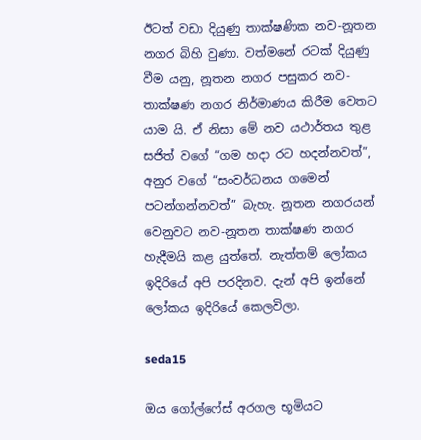ඊටත් වඩා දියුණු තාක්ෂණික නව-නූතන නගර බිහි වුණා. වත්මනේ රටක් දියුණු වීම යනු, නූතන නගර පසුකර නව-තාක්ෂණ නගර නිර්මාණය කිරීම වෙතට යාම යි. ඒ නිසා මේ නව යථාර්තය තුළ සජිත් වගේ “ගම හදා රට හදන්නවත්”, අනුර වගේ “සංවර්ධනය ගමෙන් පටන්ගන්නවත්” බැහැ. නූතන නගරයන් වෙනුවට නව-නූතන තාක්ෂණ නගර හැදීමයි කළ යුත්තේ. නැත්තම් ලෝකය ඉදිරියේ අපි පරදිනව. දැන් අපි ඉන්නේ ලෝකය ඉදිරියේ කෙලවිලා.

seda15

ඔය ගෝල්ෆේස් අරගල භූමියට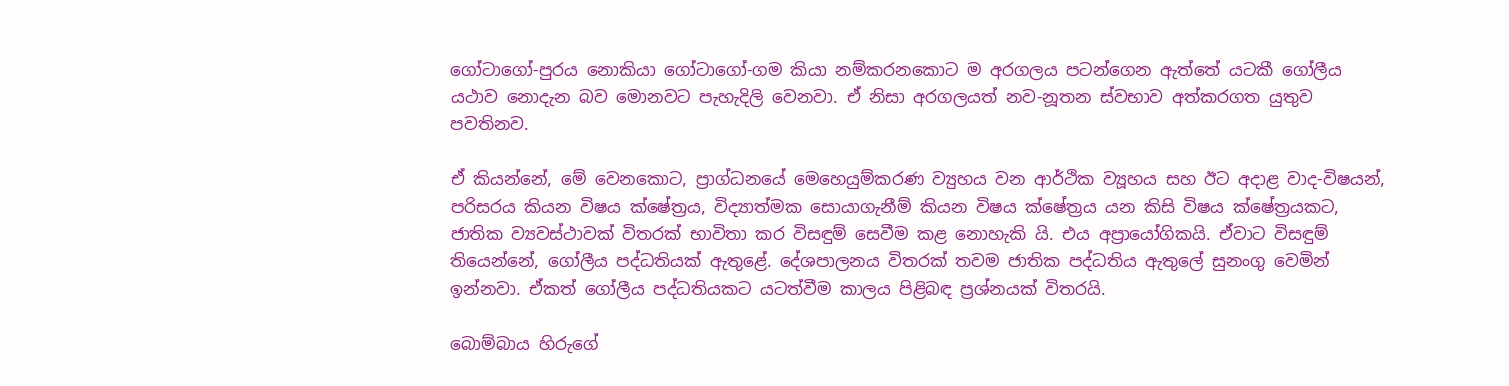ගෝටාගෝ-පුරය නොකියා ගෝටාගෝ-ගම කියා නම්කරනකොට ම අරගලය පටන්ගෙන ඇත්තේ යටකී ගෝලීය යථාව නොදැන බව මොනවට පැහැදිලි වෙනවා. ඒ නිසා අරගලයත් නව-නූතන ස්වභාව අත්කරගත යුතුව පවතිනව.

ඒ කියන්නේ, මේ වෙනකොට, ප්‍රාග්ධනයේ මෙහෙයුම්කරණ ව්‍යුහය වන ආර්ථික ව්‍යූහය සහ ඊට අදාළ වාද-විෂයන්, පරිසරය කියන විෂය ක්ෂේත්‍රය, විද්‍යාත්මක සොයාගැනීම් කියන විෂය ක්ෂේත්‍රය යන කිසි විෂය ක්ෂේත්‍රයකට, ජාතික ව්‍යවස්ථාවක් විතරක් භාවිතා කර විසඳුම් සෙවීම කළ නොහැකි යි. එය අප්‍රායෝගිකයි. ඒවාට විසඳුම් තියෙන්නේ, ගෝලීය පද්ධතියක් ඇතුළේ. දේශපාලනය විතරක් තවම ජාතික පද්ධතිය ඇතුලේ සුනංගු වෙමින් ඉන්නවා. ඒකත් ගෝලීය පද්ධතියකට යටත්වීම කාලය පිළිබඳ ප්‍රශ්නයක් විතරයි.

බොම්බාය හිරුගේ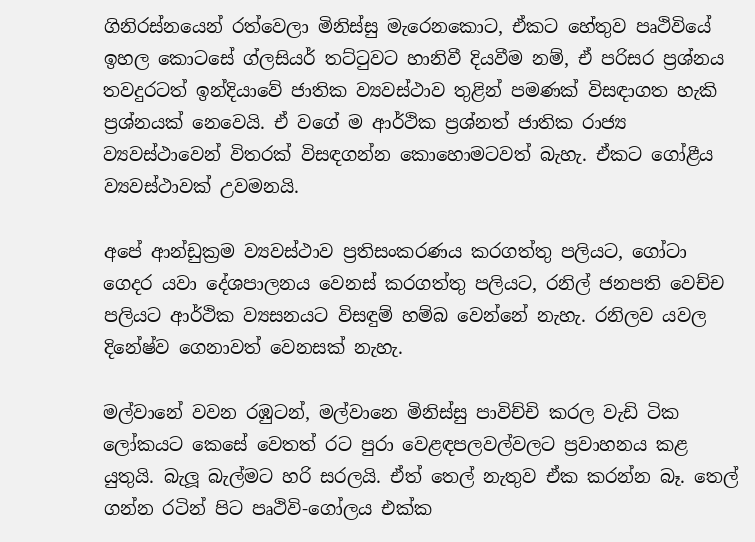ගිනිරස්නයෙන් රත්වෙලා මිනිස්සු මැරෙනකොට, ඒකට හේතුව පෘථිවියේ ඉහල කොටසේ ග්ලසියර් තට්ටුවට හානිවී දියවීම නම්, ඒ පරිසර ප්‍රශ්නය තවදුරටත් ඉන්දියාවේ ජාතික ව්‍යවස්ථාව තුළින් පමණක් විසඳාගත හැකි ප්‍රශ්නයක් නෙවෙයි. ඒ වගේ ම ආර්ථික ප්‍රශ්නත් ජාතික රාජ්‍ය ව්‍යවස්ථාවෙන් විතරක් විසඳගන්න කොහොමටවත් බැහැ. ඒකට ගෝළීය ව්‍යවස්ථාවක් උවමනයි.

අපේ ආන්ඩුක්‍රම ව්‍යවස්ථාව ප්‍රතිසංකරණය කරගත්තු පලියට, ගෝටා ගෙදර යවා දේශපාලනය වෙනස් කරගත්තු පලියට, රනිල් ජනපති වෙච්ච පලියට ආර්ථික ව්‍යසනයට විසඳුම් හම්බ වෙන්නේ නැහැ. රනිලව යවල දිනේෂ්ව ගෙනාවත් වෙනසක් නැහැ.

මල්වානේ වවන රඹුටන්, මල්වානෙ මිනිස්සු පාවිච්චි කරල වැඩි ටික ලෝකයට කෙසේ වෙතත් රට පුරා වෙළඳපලවල්වලට ප්‍රවාහනය කළ යුතුයි. බැලූ බැල්මට හරි සරලයි. ඒත් තෙල් නැතුව ඒක කරන්න බෑ. තෙල් ගන්න රටින් පිට පෘථිවි-ගෝලය එක්ක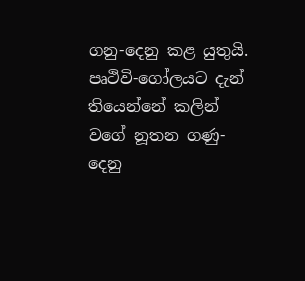ගනු-දෙනු කළ යුතුයි. පෘථිවි-ගෝලයට දැන් තියෙන්නේ කලින් වගේ නූතන ගණු-දෙනු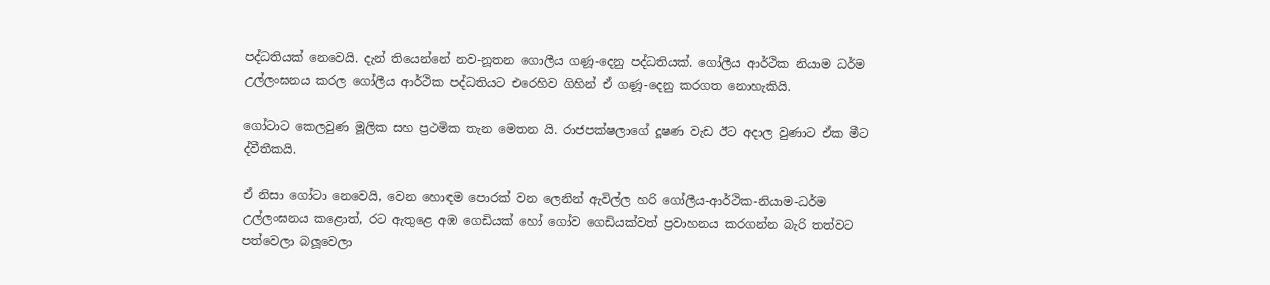පද්ධතියක් නෙවෙයි. දැන් තියෙන්නේ නව-නූතන ගොලීය ගණූ-දෙනු පද්ධතියක්. ගෝලීය ආර්ථික නියාම ධර්ම උල්ලංඝනය කරල ගෝලීය ආර්ථික පද්ධතියට එරෙහිව ගිහින් ඒ ගණූ-දෙනු කරගත නොහැකියි.

ගෝටාට කෙලවුණ මූලික සහ ප්‍රථමික තැන මෙතන යි. රාජපක්ෂලාගේ දූෂණ වැඩ ඊට අදාල වුණාට ඒක මීට ද්වීතීකයි.

ඒ නිසා ගෝටා නෙවෙයි, වෙන හොඳම පොරක් වන ලෙනින් ඇවිල්ල හරි ගෝලීය-ආර්ථික-නියාම-ධර්ම උල්ලංඝනය කළොත්, රට ඇතුළෙ අඹ ගෙඩියක් හෝ ගෝව ගෙඩියක්වත් ප්‍රවාහනය කරගන්න බැරි තත්වට පත්වෙලා බලූවෙලා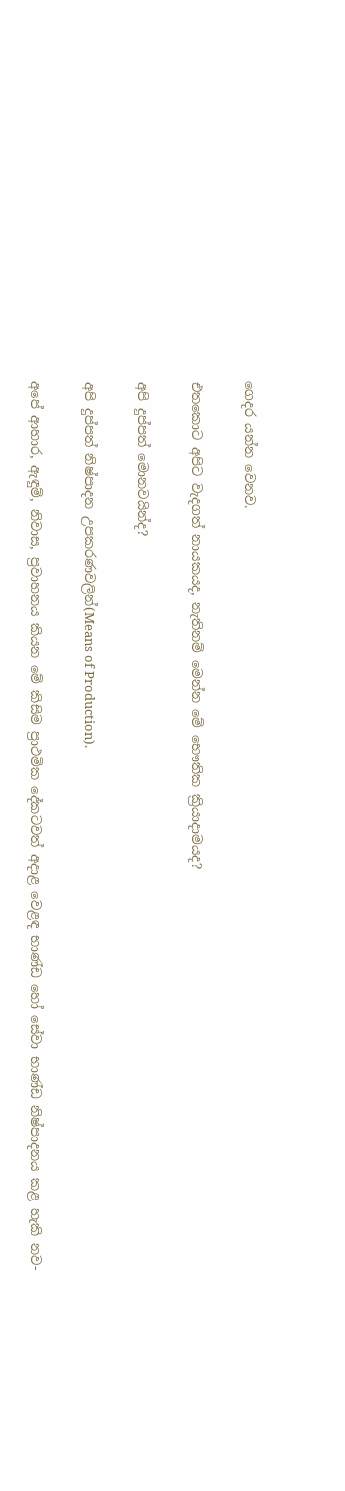ගෙදර යන්න වෙනව.

එතකොට අපිට වැදගත් නායකයද, නැතිනම් මෙන්න මේ භෞතික ක්‍රියාදාමයද?

අපි දුප්පත් මොනවයින්ද?

අපි දුප්පත් නිෂ්පාදන උපකරණවලින්(Means of Production).

අපේ ආහාර, ඇඳුම්, නිවාස, ප්‍රවාහනය කියන මේ කිසිම ප්‍රාථමික දේකටවත් අදාළ වෙළඳ භාණ්ඩ හෝ සේවා භාණ්ඩ නිෂ්පාදනය කළ හැකි නව-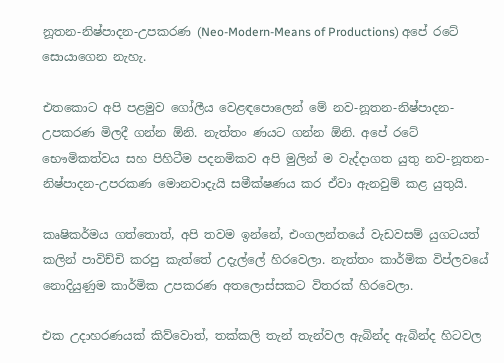නූතන-නිෂ්පාදන-උපකරණ (Neo-Modern-Means of Productions) අපේ රටේ සොයාගෙන නැහැ.

එතකොට අපි පළමුව ගෝලීය වෙළඳපොලෙන් මේ නව-නූතන-නිෂ්පාදන-උපකරණ මිලදී ගන්න ඕනි. නැත්තං ණයට ගන්න ඕනි. අපේ රටේ භෞමිකත්වය සහ පිහිටීම පදනමිකව අපි මුලින් ම වැද්දාගත යුතු නව-නූතන-නිෂ්පාදන-උපරකණ මොනවාදැයි සමීක්ෂණය කර ඒවා ඇනවුම් කළ යුතුයි.

කෘෂිකර්මය ගත්තොත්, අපි තවම ඉන්නේ, එංගලන්තයේ වැඩවසම් යුගටයත් කලින් පාවිච්චි කරපු කැත්තේ උදැල්ලේ හිරවෙලා. නැත්තං කාර්මික විප්ලවයේ නොදියුණුම කාර්මික උපකරණ අතලොස්සකට විතරක් හිරවෙලා.

එක උදාහරණයක් කිව්වොත්, තක්කලි තැන් තැන්වල ඇබින්ද ඇබින්ද හිටවල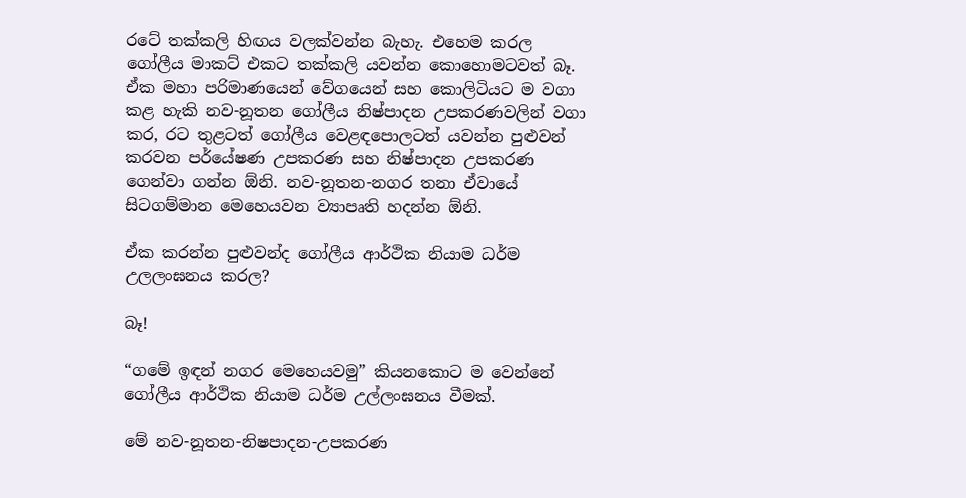රටේ තක්කලි හිඟය වලක්වන්න බැහැ. එහෙම කරල ගෝලීය මාකට් එකට තක්කලි යවන්න කොහොමටවත් බෑ. ඒක මහා පරිමාණයෙන් වේගයෙන් සහ කොලිටියට ම වගා කළ හැකි නව-නූතන ගෝලීය නිෂ්පාදන උපකරණවලින් වගා කර, රට තුළටත් ගෝලීය වෙළඳපොලටත් යවන්න පුළුවන් කරවන පර්යේෂණ උපකරණ සහ නිෂ්පාදන උපකරණ ගෙන්වා ගන්න ඕනි. නව-නූතන-නගර තනා ඒවායේ සිටගම්මාන මෙහෙයවන ව්‍යාපෘති හදන්න ඕනි.

ඒක කරන්න පුළුවන්ද ගෝලීය ආර්ථික නියාම ධර්ම උලලංඝනය කරල?

බෑ!

“ගමේ ඉඳන් නගර මෙහෙයවමු” කියනකොට ම වෙන්නේ ගෝලීය ආර්ථික නියාම ධර්ම උල්ලංඝනය වීමක්.

මේ නව-නූතන-නිෂපාදන-උපකරණ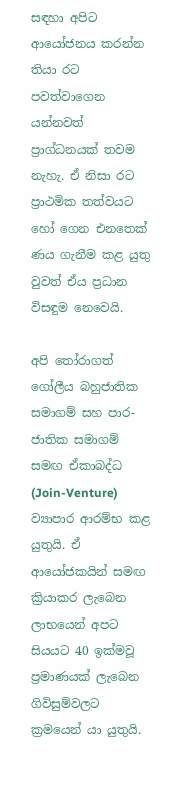සඳහා අපිට ආයෝජනය කරන්න තියා රට පවත්වාගෙන යන්නවත් ප්‍රාග්ධනයක් තවම නැහැ. ඒ නිසා රට ප්‍රාථමික තත්වයට හෝ ගෙන එනතෙක් ණය ගැනීම කළ යුතු වුවත් ඒය ප්‍රධාන විසඳුම නෙවෙයි.

අපි තෝරාගත් ගෝලීය බහුජාතික සමාගම් සහ පාර-ජාතික සමාගම් සමඟ ඒකාබද්ධ (Join-Venture) ව්‍යාපාර ආරම්භ කළ යුතුයි. ඒ ආයෝජකයින් සමඟ ක්‍රියාකර ලැබෙන ලාභයෙන් අපට සියයට 40 ඉක්මවූ ප්‍රමාණයක් ලැබෙන ගිවිසුම්වලට ක්‍රමයෙන් යා යුතුයි.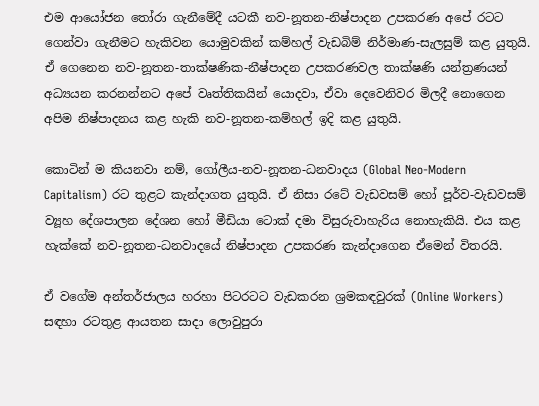එම ආයෝජන තෝරා ගැනීමේදී යටකී නව-නූතන-නිෂ්පාදන උපකරණ අපේ රටට ගෙන්වා ගැනීමට හැකිවන යොමුවකින් කම්හල් වැඩබිම් නිර්මාණ-සැලසුම් කළ යුතුයි. ඒ ගෙනෙන නව-නූතන-තාක්ෂණික-නීෂ්පාදන උපකරණවල තාක්ෂණි යන්ත්‍රණයන් අධ්‍යයන කරනන්නට අපේ වෘත්තිකයින් යොදවා, ඒවා දෙවෙනිවර මිලදී නොගෙන අපිම නිෂ්පාදනය කළ හැකි නව-නූතන-කම්හල් ඉදි කළ යුතුයි.

කොටින් ම කියනවා නම්, ගෝලීය-නව-නූතන-ධනවාදය (Global Neo-Modern Capitalism) රට තුළට කැන්දාගත යුතුයි. ඒ නිසා රටේ වැඩවසම් හෝ පූර්ව-වැඩවසම් ව්‍යූහ දේශපාලන දේශන හෝ මීඩියා ටොක් දමා විසුරුවාහැරිය නොහැකියි. එය කළ හැක්කේ නව-නූතන-ධනවාදයේ නිෂ්පාදන උපකරණ කැන්දාගෙන ඒමෙන් විතරයි.

ඒ වගේම අන්තර්ජාලය හරහා පිටරටට වැඩකරන ශ්‍රමකඳවුරක් (Online Workers) සඳහා රටතුළ ආයතන සාදා ලොවුපුරා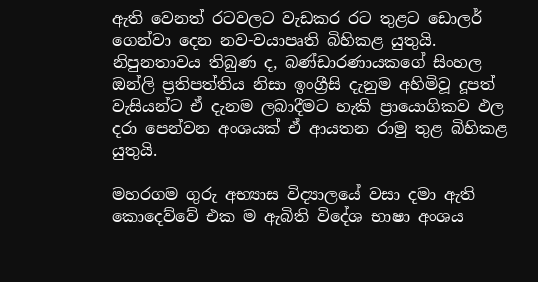ඇති වෙනත් රටවලට වැඩකර රට තුළට ඩොලර් ගෙන්වා දෙන නව-වයාපෘති බිහිකළ යුතුයි. නිපුනතාවය තිබුණ ද, බණ්ඩාරණායකගේ සිංහල ඔන්ලි ප්‍රතිපත්තිය නිසා ඉංග්‍රීසි දැනුම අහිමිවූ දූපත් වැසියන්ට ඒ දැනම ලබාදීමට හැකි ප්‍රායොගිකව ඵල දරා පෙන්වන අංශයක් ඒ ආයතන රාමු තුළ බිහිකළ යුතුයි.

මහරගම ගුරු අභ්‍යාස විද්‍යාලයේ වසා දමා ඇති කොදෙව්වේ එක ම ඇබිති විදේශ භාෂා අංශය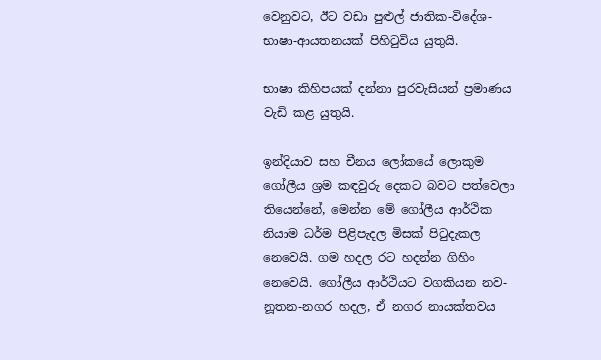වෙනුවට, ඊට වඩා පුළුල් ජාතික-විදේශ-භාෂා-ආයතනයක් පිහිටුවිය යුතුයි.

භාෂා කිහිපයක් දන්නා පුරවැසියන් ප්‍රමාණය වැඩි කළ යුතුයි.

ඉන්දියාව සහ චීනය ලෝකයේ ලොකුම ගෝලීය ශ්‍රම කඳවුරු දෙකට බවට පත්වෙලා තියෙන්නේ, මෙන්න මේ ගෝලීය ආර්ථික නියාම ධර්ම පිළිපැදල මිසක් පිටුදැකල නෙවෙයි. ගම හදල රට හදන්න ගිහිං නෙවෙයි. ගෝලීය ආර්ථියට වගකියන නව-නූතන-නගර හදල, ඒ නගර නායක්තවය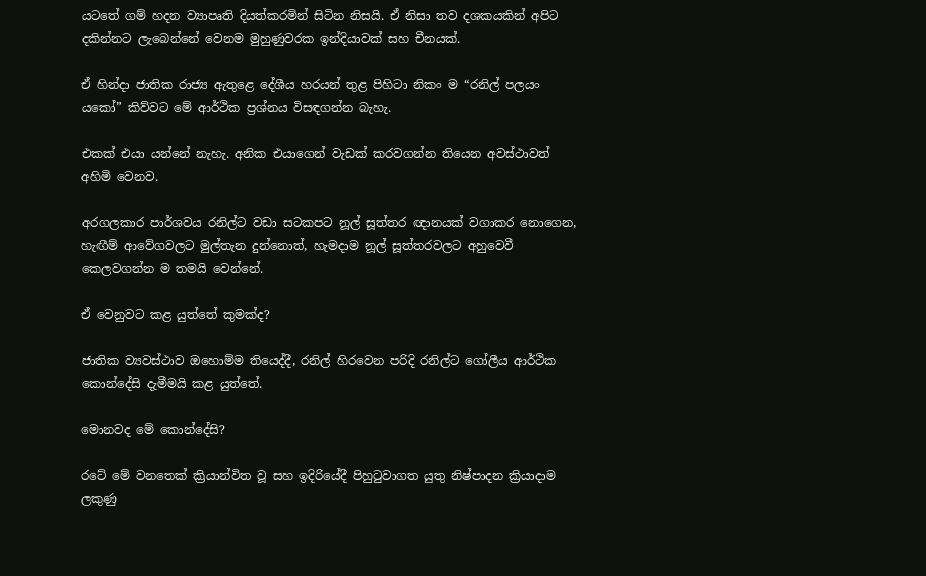යටතේ ගම් හදන ව්‍යාපෘති දියත්කරමින් සිටින නිසයි. ඒ නිසා තව දශකයකින් අපිට දකින්නට ලැබෙන්නේ වෙනම මුහුණුවරක ඉන්දියාවක් සහ චීනයක්.

ඒ හින්දා ජාතික රාජ්‍ය ඇතුළෙ දේශීය හරයන් තුළ පිහිටා නිකං ම “රනිල් පලයං යකෝ” කිව්වට මේ ආර්ථික ප්‍රශ්නය විසඳගන්න බැහැ.

එකක් එයා යන්නේ නැහැ. අනික එයාගෙන් වැඩක් කරවගන්න තියෙන අවස්ථාවත් අහිමි වෙනව.

අරගලකාර පාර්ශවය රනිල්ට වඩා සටකපට නූල් සූත්තර ඥානයක් වගාකර නොගෙන, හැඟීම් ආවේගවලට මුල්තැන දුන්නොත්, හැමදාම නූල් සූත්තරවලට අහුවෙවී කෙලවගන්න ම තමයි වෙන්නේ.

ඒ වෙනුවට කළ යුත්තේ කුමක්ද?

ජාතික ව්‍යවස්ථාව ඔහොම්ම තියෙද්දී, රනිල් හිරවෙන පරිදි රනිල්ට ගෝලීය ආර්ථික කොන්දේසි දැමීමයි කළ යුත්තේ.

මොනවද මේ කොන්දේසි?

රටේ මේ වනතෙක් ක්‍රියාන්විත වූ සහ ඉදිරියේදී පිහුටුවාගත යුතු නිෂ්පාදන ක්‍රියාදාම ලකුණු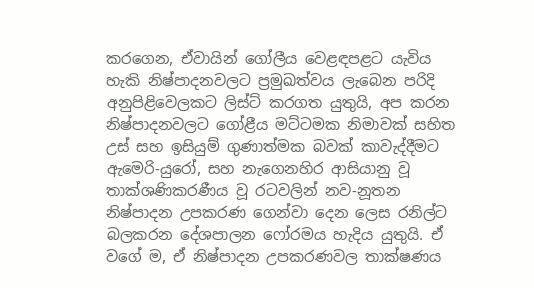කරගෙන, ඒවායින් ගෝලීය වෙළඳපළට යැවිය හැකි නිෂ්පාදනවලට ප්‍රමුඛත්වය ලැබෙන පරිදි අනුපිළිවෙලකට ලිස්ට් කරගත යුතුයි, අප කරන නිෂ්පාදනවලට ගෝළීය මට්ටමක නිමාවක් සහිත උස් සහ ඉසියුම් ගුණාත්මක බවක් කාවැද්දීමට ඇමෙරි-යුරෝ, සහ නැගෙනහිර ආසියානු වූ තාක්ශණිකරණීය වූ රටවලින් නව-නූතන නිෂ්පාදන උපකරණ ගෙන්වා දෙන ලෙස රනිල්ට බලකරන දේශපාලන ෆෝරමය හැදිය යුතුයි. ඒ වගේ ම, ඒ නිෂ්පාදන උපකරණවල තාක්ෂණය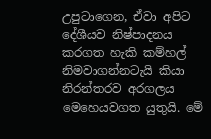උපුටාගෙන, ඒවා අපිට දේශීයව නිෂ්පාදනය කරගත හැකි කම්හල් නිමවාගන්නටැයි කියා නිරන්තරව අරගලය මෙහෙයවගත යුතුයි. මේ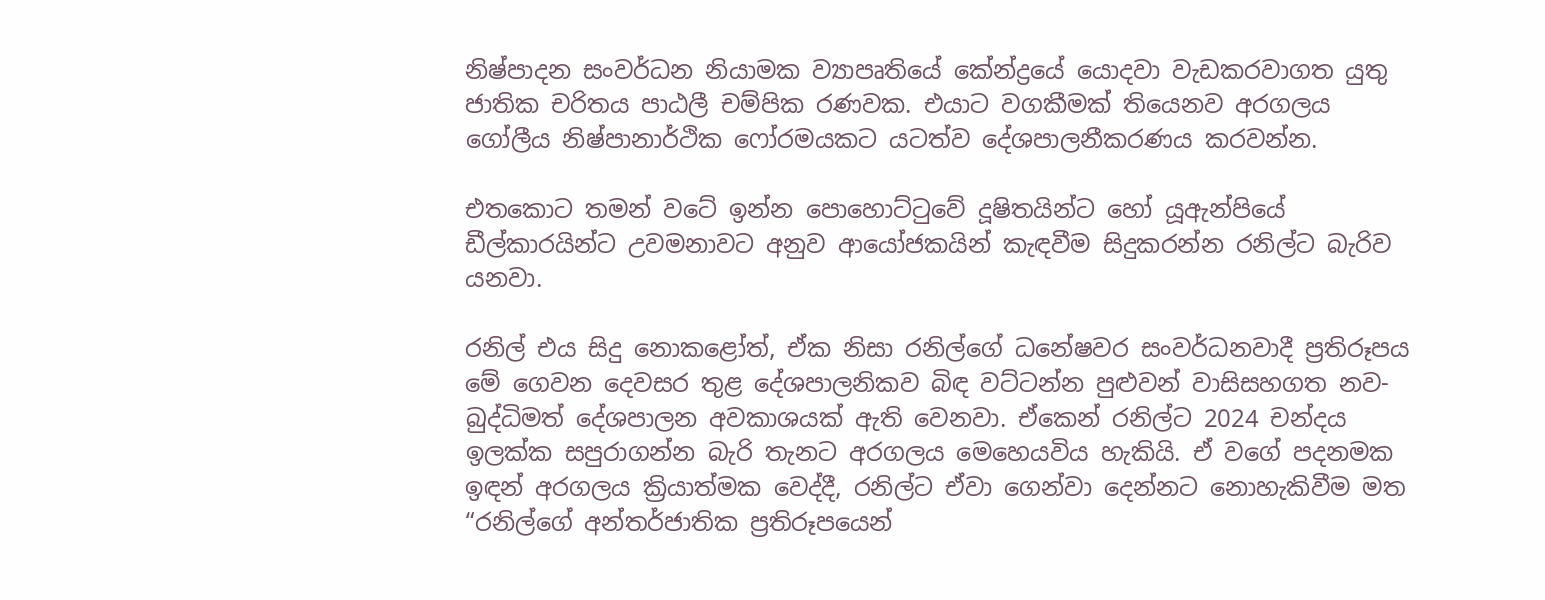නිෂ්පාදන සංවර්ධන නියාමක ව්‍යාපෘතියේ කේන්ද්‍රයේ යොදවා වැඩකරවාගත යුතු ජාතික චරිතය පාඨලී චම්පික රණවක. එයාට වගකීමක් තියෙනව අරගලය ගෝලීය නිෂ්පානාර්ථික ෆෝරමයකට යටත්ව දේශපාලනීකරණය කරවන්න.

එතකොට තමන් වටේ ඉන්න පොහොට්ටුවේ දූෂිතයින්ට හෝ යූඇන්පියේ ඩීල්කාරයින්ට උවමනාවට අනුව ආයෝජකයින් කැඳවීම සිදුකරන්න රනිල්ට බැරිව යනවා.

රනිල් එය සිදු නොකළෝත්, ඒක නිසා රනිල්ගේ ධනේෂවර සංවර්ධනවාදී ප්‍රතිරූපය මේ ගෙවන දෙවසර තුළ දේශපාලනිකව බිඳ වට්ටන්න පුළුවන් වාසිසහගත නව-බුද්ධිමත් දේශපාලන අවකාශයක් ඇති වෙනවා. ඒකෙන් රනිල්ට 2024 චන්දය ඉලක්ක සපුරාගන්න බැරි තැනට අරගලය මෙහෙයවිය හැකියි. ඒ වගේ පදනමක ඉඳන් අරගලය ක්‍රියාත්මක වෙද්දී, රනිල්ට ඒවා ගෙන්වා දෙන්නට නොහැකිවීම මත “රනිල්ගේ අන්තර්ජාතික ප්‍රතිරූපයෙන්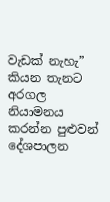වැඩක් නැහැ” කියන තැනට අරගල නියාමනය කරන්න පුළුවන් දේශපාලන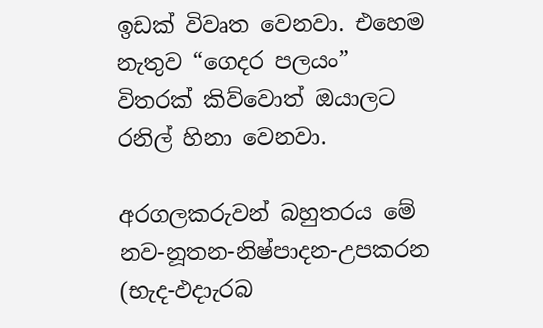ඉඩක් විවෘත වෙනවා. එහෙම නැතුව “ගෙදර පලයං” විතරක් කිව්වොත් ඔයාලට රනිල් හිනා වෙනවා.

අරගලකරුවන් බහුතරය මේ නව-නූතන-නිෂ්පාදන-උපකරන (භැද-ඵදාැරබ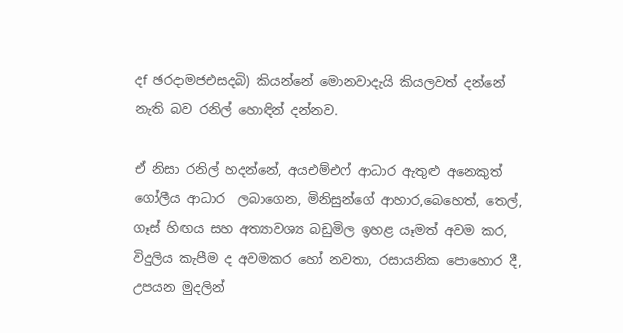දf ඡරදාමජඑසදබි) කියන්නේ මොනවාදැයි කියලවත් දන්නේ නැති බව රනිල් හොඳින් දන්නව.

ඒ නිසා රනිල් හදන්නේ, අයඑම්එෆ් ආධාර ඇතුළු අනෙකුත් ගෝලීය ආධාර  ලබාගෙන, මිනිසුන්ගේ ආහාර,බෙහෙත්, තෙල්, ගෑස් හිඟය සහ අත්‍යාවශ්‍ය බඩුමිල ඉහළ යෑමත් අවම කර, විදුලිය කැපීම ද අවමකර හෝ නවතා, රසායනික පොහොර දී, උපයන මුදලින්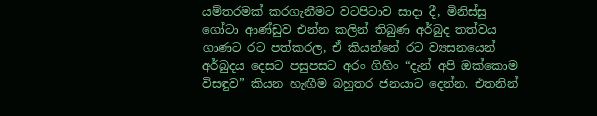යම්තරමක් කරගැනීමට වටපිටාව සාදා දී, මිනිස්සු ගෝටා ආණ්ඩුව එන්න කලින් තිබුණ අර්බුද තත්වය ගාණට රට පත්කරල, ඒ කියන්නේ රට ව්‍යසනයෙන් අර්බුදය දෙසට පසුපසට අරං ගිහිං “දැන් අපි ඔක්කොම විසඳුව” කියන හැඟීම බහුතර ජනයාට දෙන්න. එතනින්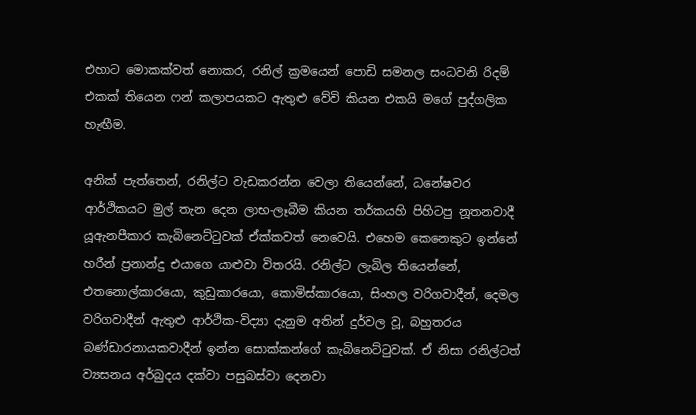එහාට මොකක්වත් නොකර, රනිල් ක්‍රමයෙන් පොඩි සමනල සංධවනි රිදම් එකක් තියෙන ෆන් කලාපයකට ඇතුළු වේවි කියන එකයි මගේ පුද්ගලික හැඟීම.

අනික් පැත්තෙන්, රනිල්ට වැඩකරන්න වෙලා තියෙන්නේ, ධනේෂවර ආර්ථිකයට මුල් තැන දෙන ලාභ-ලෑබීම කියන තර්කයහි පිහිටපු නූතනවාදී යූඇනපීකාර කැබිනෙට්ටුවක් ඒක්කවත් නෙවෙයි. එහෙම කෙනෙකුට ඉන්නේ හරීන් ප්‍රනාන්දු එයාගෙ යාළුවා විතරයි. රනිල්ට ලැබිල තියෙන්නේ, එතනොල්කාරයො, කුඩුකාරයො, කොමිස්කාරයො, සිංහල වරිගවාදීන්, දෙමල වරිගවාදීන් ඇතුළු ආර්ථික-විද්‍යා දැනුම අතින් දුර්වල වූ, බහුතරය බණ්ඩාරනායකවාදීන් ඉන්න සොක්කන්ගේ කැබිනෙට්ටුවක්. ඒ නිසා රනිල්ටත් ව්‍යසනය අර්බුදය දක්වා පසුබස්වා දෙනවා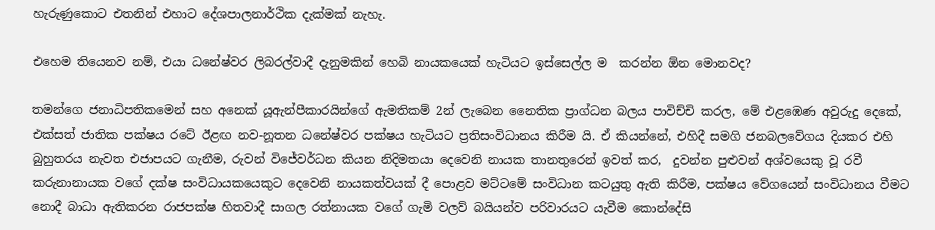හැරුණුකොට එතනින් එහාට දේශපාලනාර්ථික දැක්මක් නැහැ.

එහෙම තියෙනව නම්, එයා ධනේෂ්වර ලිබරල්වාදී දැනුමකින් හෙබි නායකයෙක් හැටියට ඉස්සෙල්ල ම  කරන්න ඕන මොනවද?

තමන්ගෙ ජනාධිපතිකමෙන් සහ අනෙක් යූඇන්පීකාරයින්ගේ ඇමතිකම් 2න් ලැබෙන නෛතික ප්‍රාග්ධන බලය පාවිච්චි කරල, මේ එළඹෙණ අවුරුදු දෙකේ, එක්සත් ජාතික පක්ෂය රටේ ඊළඟ නව-නූතන ධනේෂ්වර පක්ෂය හැටියට ප්‍රතිසංවිධානය කිරීම යි. ඒ කියන්නේ, එහිදී සමගි ජනබලවේගය දියකර එහි බුහුතරය නැවත එජාපයට ගැනීම, රුවන් විජේවර්ධන කියන නිදිමතයා දෙවෙනි නායක තානතුරෙන් ඉවත් කර,  දුවන්න පුළුවන් අශ්වයෙකු වූ රවී කරුනානායක වගේ දක්ෂ සංවිධායකයෙකුට දෙවෙනි නායකත්වයක් දී පොළව මට්ටමේ සංවිධාන කටයුතු ඇති කිරීම, පක්ෂය වේගයෙන් සංවිධානය වීමට නොදී බාධා ඇතිකරන රාජපක්ෂ හිතවාදී සාගල රත්නායක වගේ ගැමි වලව් බයියන්ව පරිවාරයට යැවීම කොන්දේසි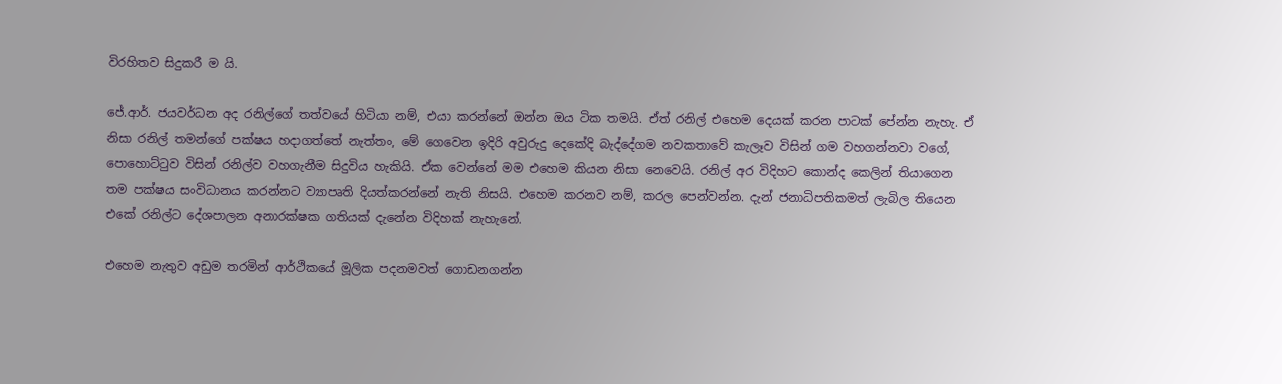විරහිතව සිදුකරී ම යි.

ජේ.ආර්. ජයවර්ධන අද රනිල්ගේ තත්වයේ හිටියා නම්, එයා කරන්නේ ඔන්න ඔය ටික තමයි. ඒත් රනිල් එහෙම දෙයක් කරන පාටක් පේන්න නැහැ. ඒ නිසා රනිල් තමන්ගේ පක්ෂය හදාගත්තේ නැත්තං, මේ ගෙවෙන ඉදිරි අවුරුදු දෙකේදි බැද්දේගම නවකතාවේ කැලෑව විසින් ගම වහගන්නවා වගේ, පොහොට්ටුව විසින් රනිල්ව වහගැනීම සිදුවිය හැකියි. ඒක වෙන්නේ මම එහෙම කියන නිසා නෙවෙයි. රනිල් අර විදිහට කොන්ද කෙලින් තියාගෙන තම පක්ෂය සංවිධානය කරන්නට ව්‍යාපෘති දියත්කරන්නේ නැති නිසයි. එහෙම කරනව නම්, කරල පෙන්වන්න. දැන් ජනාධිපතිකමත් ලැබිල තියෙන එකේ රනිල්ට දේශපාලන අනාරක්ෂක ගතියක් දැනේන විදිහක් නැහැනේ.

එහෙම නැතුව අඩුම තරමින් ආර්ථිකයේ මූලික පදනමවත් ගොඩනගන්න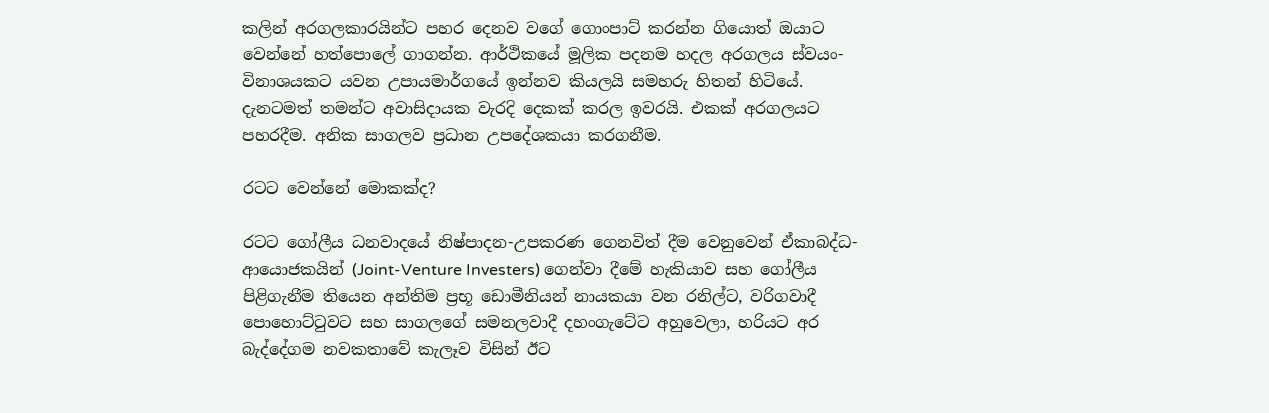කලින් අරගලකාරයින්ට පහර දෙනව වගේ ගොංපාට් කරන්න ගියොත් ඔයාට වෙන්නේ හත්පොලේ ගාගන්න. ආර්ථිකයේ මූලික පදනම හදල අරගලය ස්වයං-විනාශයකට යවන උපායමාර්ගයේ ඉන්නව කියලයි සමහරු හිතන් හිටියේ. දැනටමත් තමන්ට අවාසිදායක වැරදි දෙකක් කරල ඉවරයි. එකක් අරගලයට පහරදීම. අනික සාගලව ප්‍රධාන උපදේශකයා කරගනීම.

රටට වෙන්නේ මොකක්ද?

රටට ගෝලීය ධනවාදයේ නිෂ්පාදන-උපකරණ ගෙනවිත් දීම වෙනුවෙන් ඒකාබද්ධ-ආයොජකයින් (Joint-Venture Investers) ගෙන්වා දීමේ හැකියාව සහ ගෝලීය පිළිගැනීම තියෙන අන්තිම ප්‍රභූ ඩොමීනියන් නායකයා වන රනිල්ට, වරිගවාදී පොහොට්ටුවට සහ සාගලගේ සමනලවාදී දහංගැටේට අහුවෙලා, හරියට අර බැද්දේගම නවකතාවේ කැලෑව විසින් ඊට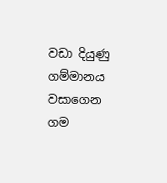වඩා දියුණු ගම්මානය වසාගෙන ගම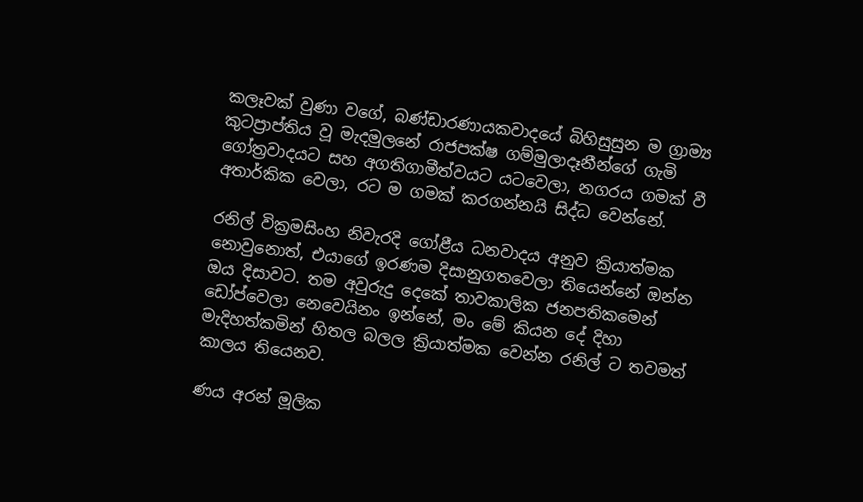කලෑවක් වුණා වගේ, බණ්ඩාරණායකවාදයේ බිහිසුසුන ම ග්‍රාම්‍ය කුටප්‍රාප්තිය වූ මැදමුලනේ රාජපක්ෂ ගම්මුලාදෑනීන්ගේ ගැමි ගෝත්‍රවාදයට සහ අගතිගාමීත්වයට යටවෙලා, නගරය ගමක් වී අතාර්කික වෙලා, රට ම ගමක් කරගන්නයි සිද්ධ වෙන්නේ.

රනිල් වික්‍රමසිංහ නිවැරදි ගෝළීය ධනවාදය අනුව ක්‍රියාත්මක නොවුනොත්, එයාගේ ඉරණම දිසානුගතවෙලා තියෙන්නේ ඔන්න ඔය දිසාවට. තම අවුරුදු දෙකේ තාවකාලික ජනපතිකමෙන් ඩෝප්වෙලා නෙවෙයිනං ඉන්නේ, මං මේ කියන දේ දිහා මැදිහත්කමින් හිතල බලල ක්‍රියාත්මක වෙන්න රනිල් ට තවමත් කාලය තියෙනව.

ණය අරන් මූලික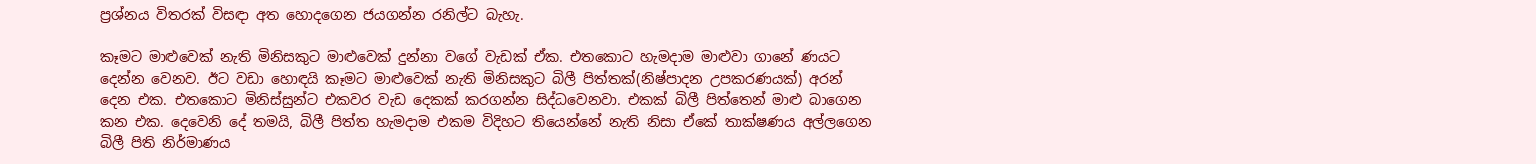ප්‍රශ්නය විතරක් විසඳා අත හොදගෙන ජයගන්න රනිල්ට බැහැ.

කෑමට මාළුවෙක් නැති මිනිසකුට මාළුවෙක් දුන්නා වගේ වැඩක් ඒක. එතකොට හැමදාම මාළුවා ගානේ ණයට දෙන්න වෙනව. ඊට වඩා හොඳයි කෑමට මාළුවෙක් නැති මිනිසකුට බිලී පිත්තක්(නිෂ්පාදන උපකරණයක්) අරන් දෙන එක. එතකොට මිනිස්සුන්ට එකවර වැඩ දෙකක් කරගන්න සිද්ධවෙනවා. එකක් බිලී පිත්තෙන් මාළු බාගෙන කන එක. දෙවෙනි දේ තමයි, බිලී පිත්ත හැමදාම එකම විදිහට තියෙන්නේ නැති නිසා ඒකේ තාක්ෂණය අල්ලගෙන බිලී පිති නිර්මාණය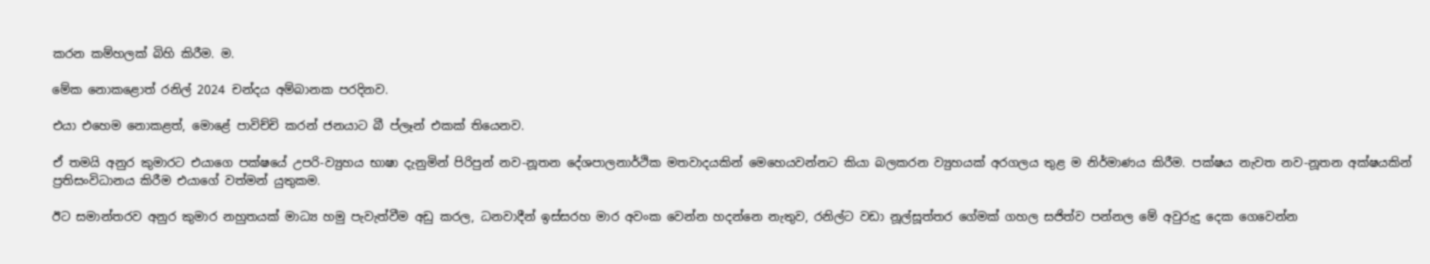කරන කම්හලක් බිහි කිරීම. ම.

මේක නොකළොත් රනිල් 2024 චන්දය අම්බානක පරදිනව.

එයා එහෙම නොකළත්, මොළේ පාවිච්චි කරන් ජනයාට බී ප්ලෑන් එකක් තියෙනව.

ඒ තමයි අනුර කුමාරට එයාගෙ පක්ෂයේ උපරි-ව්‍යුහය භාෂා දැනුමින් පිරිපුන් නව-නූතන දේශපාලනාර්ථික මතවාදයකින් මෙහෙයවන්නට කියා බලකරන ව්‍යුහයක් අරගලය තුළ ම නිර්මාණය කිරීම. පක්ෂය නැවත නව-නූතන අක්ෂයකින් ප්‍රතිසංවිධානය කිරීම එයාගේ වත්මන් යුතුකම.

ඊට සමාන්තරව අනුර කුමාර නහුතයක් මාධ්‍ය හමු පැවැත්වීම අඩු කරල, ධනවාදීන් ඉස්සරහ මාර අවංක වෙන්න හදන්නෙ නැතුව, රනිල්ට වඩා නූල්සූත්තර ගේමක් ගහල සජිත්ව පන්නල මේ අවුරුදු දෙක ගෙවෙන්න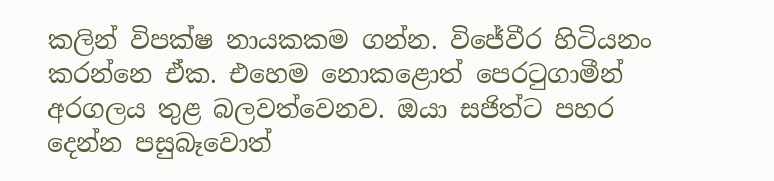කලින් විපක්ෂ නායකකම ගන්න. විජේවීර හිටියනං කරන්නෙ ඒක. එහෙම නොකළොත් පෙරටුගාමීන් අරගලය තුළ බලවත්වෙනව. ඔයා සජිත්ට පහර දෙන්න පසුබෑවොත්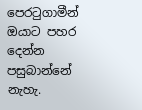පෙරටුගාමීන් ඔයාට පහර දෙන්න පසුබාන්නේ නැහැ.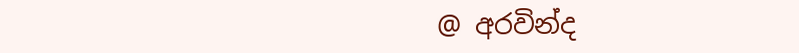@ අරවින්ද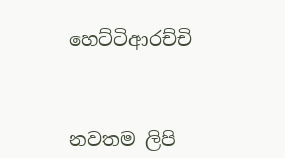හෙට්ටිආරච්චි



නවතම ලිපි